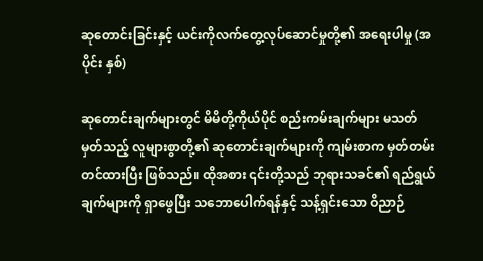ဆုတောင်းခြင်းနှင့် ယင်းကိုလက်တွေ့လုပ်ဆောင်မှုတို့၏ အရေးပါမှု (အပိုင်း နှစ်)

ဆုတောင်းချက်များတွင် မိမိတို့ကိုယ်ပိုင် စည်းကမ်းချက်များ မသတ်မှတ်သည့် လူများစွာတို့၏ ဆုတောင်းချက်များကို ကျမ်းစာက မှတ်တမ်းတင်ထားပြီး ဖြစ်သည်။ ထိုအစား ၎င်းတို့သည် ဘုရားသခင်၏ ရည်ရွယ်ချက်များကို ရှာဖွေပြီး သဘောပေါက်ရန်နှင့် သန့်ရှင်းသော ဝိညာဉ်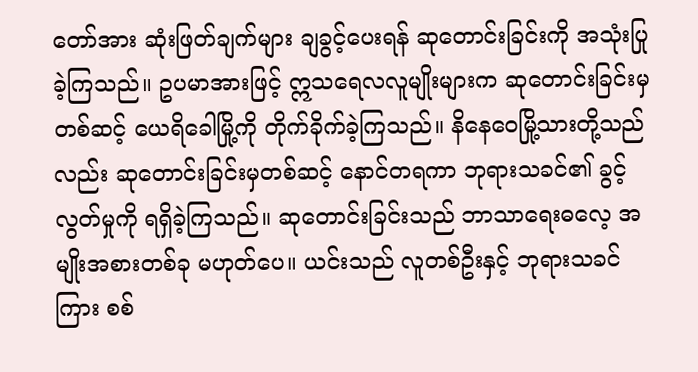တော်အား ဆုံးဖြတ်ချက်များ ချခွင့်ပေးရန် ဆုတောင်းခြင်းကို အသုံးပြုခဲ့ကြသည်။ ဥပမာအားဖြင့် ဣသရေလလူမျိုးများက ဆုတောင်းခြင်းမှတစ်ဆင့် ယေရိခေါမြို့ကို တိုက်ခိုက်ခဲ့ကြသည်။ နိနေဝေမြို့သားတို့သည်လည်း ဆုတောင်းခြင်းမှတစ်ဆင့် နောင်တရကာ ဘုရားသခင်၏ ခွင့်လွတ်မှုကို ရရှိခဲ့ကြသည်။ ဆုတောင်းခြင်းသည် ဘာသာရေးဓလေ့ အမျိုးအစားတစ်ခု မဟုတ်ပေ။ ယင်းသည် လူတစ်ဦးနှင့် ဘုရားသခင်ကြား စစ်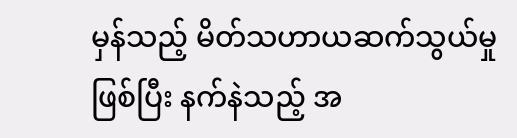မှန်သည့် မိတ်သဟာယဆက်သွယ်မှုဖြစ်ပြီး နက်နဲသည့် အ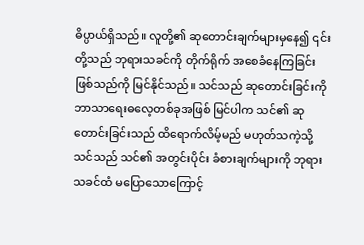ဓိပ္ပာယ်ရှိသည်။ လူတို့၏ ဆုတောင်းချက်များမှနေ၍ ၎င်းတို့သည် ဘုရားသခင်ကို တိုက်ရိုက် အစေခံနေကြခြင်းဖြစ်သည်ကို မြင်နိုင်သည်။ သင်သည် ဆုတောင်းခြင်းကို ဘာသာရေးဓလေ့တစ်ခုအဖြစ် မြင်ပါက သင်၏ ဆုတောင်းခြင်းသည် ထိရောက်လိမ့်မည် မဟုတ်သကဲ့သို့ သင်သည် သင်၏ အတွင်းပိုင်း ခံစားချက်များကို ဘုရားသခင်ထံ မပြောသောကြောင့်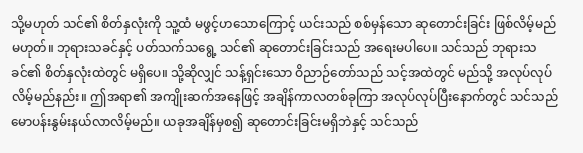သို့မဟုတ် သင်၏ စိတ်နှလုံးကို သူ့ထံ မဖွင့်ဟသောကြောင့် ယင်းသည် စစ်မှန်သော ဆုတောင်းခြင်း ဖြစ်လိမ့်မည်မဟုတ်။ ဘုရားသခင်နှင့် ပတ်သက်သရွေ့ သင်၏ ဆုတောင်းခြင်းသည် အရေးမပါပေ။ သင်သည် ဘုရားသခင်၏ စိတ်နှလုံးထဲတွင် မရှိပေ။ သို့ဆိုလျှင် သန့်ရှင်းသော ဝိညာဉ်တော်သည် သင့်အထဲတွင် မည်သို့ အလုပ်လုပ်လိမ့်မည်နည်း။ ဤအရာ၏ အကျိုးဆက်အနေဖြင့် အချိန်ကာလတစ်ခုကြာ အလုပ်လုပ်ပြီးနောက်တွင် သင်သည် မောပန်းနွမ်းနယ်လာလိမ့်မည်။ ယခုအချိန်မှစ၍ ဆုတောင်းခြင်းမရှိဘဲနှင့် သင်သည်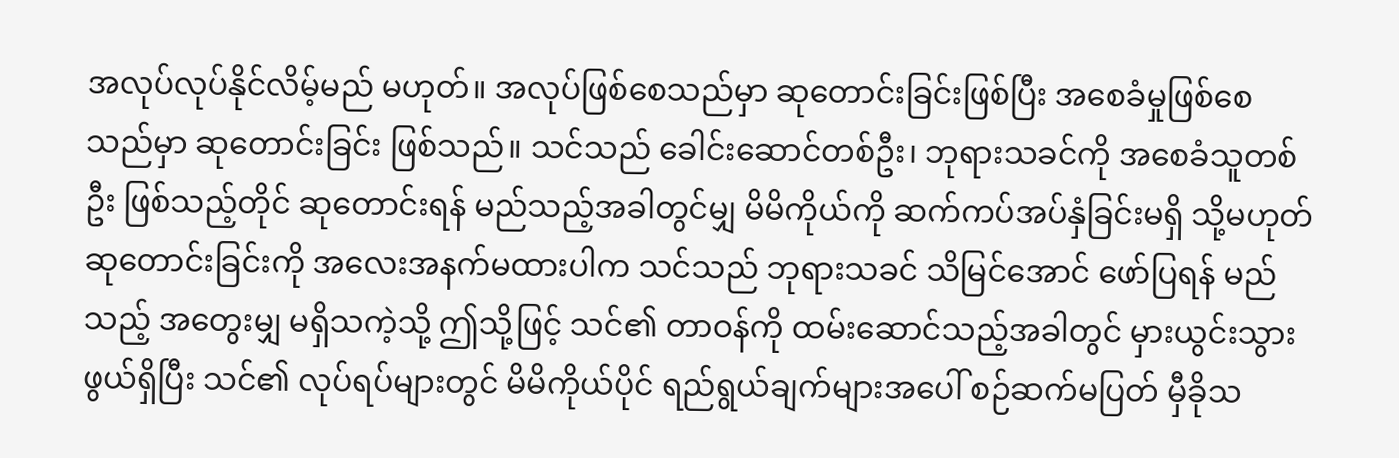အလုပ်လုပ်နိုင်လိမ့်မည် မဟုတ်။ အလုပ်ဖြစ်စေသည်မှာ ဆုတောင်းခြင်းဖြစ်ပြီး အစေခံမှုဖြစ်စေသည်မှာ ဆုတောင်းခြင်း ဖြစ်သည်။ သင်သည် ခေါင်းဆောင်တစ်ဦး၊ ဘုရားသခင်ကို အစေခံသူတစ်ဦး ဖြစ်သည့်တိုင် ဆုတောင်းရန် မည်သည့်အခါတွင်မျှ မိမိကိုယ်ကို ဆက်ကပ်အပ်နှံခြင်းမရှိ သို့မဟုတ် ဆုတောင်းခြင်းကို အလေးအနက်မထားပါက သင်သည် ဘုရားသခင် သိမြင်အောင် ဖော်ပြရန် မည်သည့် အတွေးမျှ မရှိသကဲ့သို့ ဤသို့ဖြင့် သင်၏ တာဝန်ကို ထမ်းဆောင်သည့်အခါတွင် မှားယွင်းသွားဖွယ်ရှိပြီး သင်၏ လုပ်ရပ်များတွင် မိမိကိုယ်ပိုင် ရည်ရွယ်ချက်များအပေါ် စဉ်ဆက်မပြတ် မှီခိုသ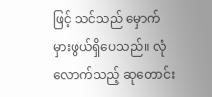ဖြင့် သင်သည် မှောက်မှားဖွယ်ရှိပေသည်။ လုံလောက်သည့် ဆုတောင်း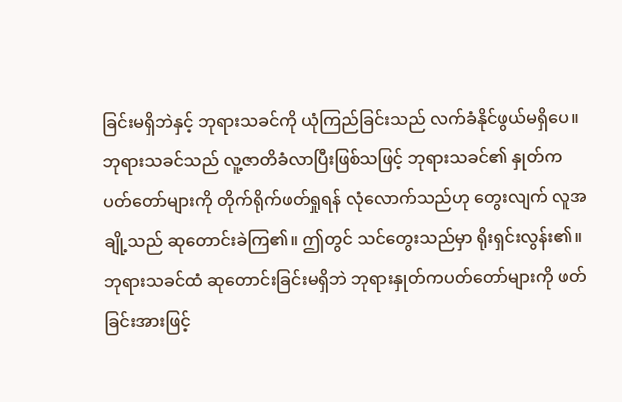ခြင်းမရှိဘဲနှင့် ဘုရားသခင်ကို ယုံကြည်ခြင်းသည် လက်ခံနိုင်ဖွယ်မရှိပေ။ ဘုရားသခင်သည် လူ့ဇာတိခံလာပြီးဖြစ်သဖြင့် ဘုရားသခင်၏ နှုတ်ကပတ်တော်များကို တိုက်ရိုက်ဖတ်ရှုရန် လုံလောက်သည်ဟု တွေးလျက် လူအချို့သည် ဆုတောင်းခဲကြ၏။ ဤတွင် သင်တွေးသည်မှာ ရိုးရှင်းလွန်း၏။ ဘုရားသခင်ထံ ဆုတောင်းခြင်းမရှိဘဲ ဘုရားနှုတ်ကပတ်တော်များကို ဖတ်ခြင်းအားဖြင့်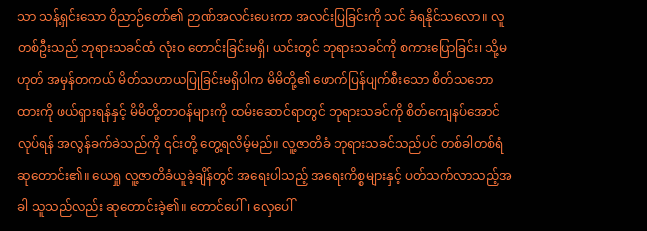သာ သန့်ရှင်းသော ဝိညာဉ်တော်၏ ဉာဏ်အလင်းပေးကာ အလင်းပြခြင်းကို သင် ခံရနိုင်သလော။ လူတစ်ဦးသည် ဘုရားသခင်ထံ လုံးဝ တောင်းခြင်းမရှိ၊ ယင်းတွင် ဘုရားသခင်ကို စကားပြောခြင်း၊ သို့မဟုတ် အမှန်တကယ် မိတ်သဟာယပြုခြင်းမရှိပါက မိမိတို့၏ ဖောက်ပြန်ပျက်စီးသော စိတ်သဘောထားကို ဖယ်ရှားရန်နှင့် မိမိတို့တာဝန်များကို ထမ်းဆောင်ရာတွင် ဘုရားသခင်ကို စိတ်ကျေနပ်အောင်လုပ်ရန် အလွန်ခက်ခဲသည်ကို ၎င်းတို့ တွေ့ရလိမ့်မည်။ လူ့ဇာတိခံ ဘုရားသခင်သည်ပင် တစ်ခါတစ်ရံ ဆုတောင်း၏။ ယေရှု လူ့ဇာတိခံယူခဲ့ချိန်တွင် အရေးပါသည့် အရေးကိစ္စများနှင့် ပတ်သက်လာသည့်အခါ သူသည်လည်း ဆုတောင်းခဲ့၏။ တောင်ပေါ်၊ လှေပေါ်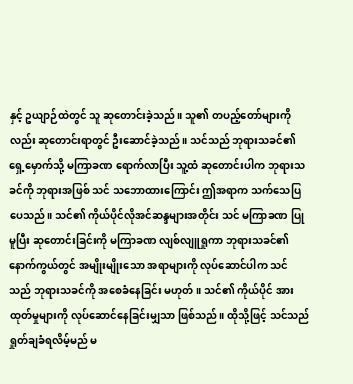နှင့် ဥယျာဉ်ထဲတွင် သူ ဆုတောင်းခဲ့သည်။ သူ၏ တပည့်တော်များကိုလည်း ဆုတောင်းရာတွင် ဦးဆောင်ခဲ့သည်။ သင်သည် ဘုရားသခင်၏ ရှေ့မှောက်သို့ မကြာခဏ ရောက်လာပြီး သူ့ထံ ဆုတောင်းပါက ဘုရားသခင်ကို ဘုရားအဖြစ် သင် သဘောထားကြောင်း ဤအရာက သက်သေပြပေသည်။ သင်၏ ကိုယ်ပိုင်လိုအင်ဆန္ဒများအတိုင်း သင် မကြာခဏ ပြုမူပြီး ဆုတောင်းခြင်းကို မကြာခဏ လျစ်လျူရှုကာ ဘုရားသခင်၏ နောက်ကွယ်တွင် အမျိုးမျိုးသော အရာများကို လုပ်ဆောင်ပါက သင်သည် ဘုရားသခင်ကို အစေခံနေခြင်း မဟုတ်။ သင်၏ ကိုယ်ပိုင် အားထုတ်မှုများကို လုပ်ဆောင်နေခြင်းမျှသာ ဖြစ်သည်။ ထိုသို့ဖြင့် သင်သည် ရှုတ်ချခံရလိမ့်မည် မ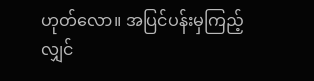ဟုတ်လော။ အပြင်ပန်းမှကြည့်လျှင်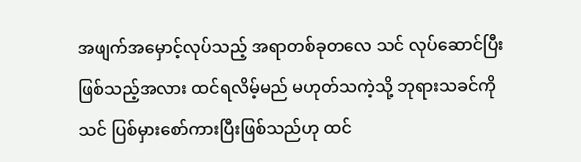အဖျက်အမှောင့်လုပ်သည့် အရာတစ်ခုတလေ သင် လုပ်ဆောင်ပြီးဖြစ်သည့်အလား ထင်ရလိမ့်မည် မဟုတ်သကဲ့သို့ ဘုရားသခင်ကို သင် ပြစ်မှားစော်ကားပြီးဖြစ်သည်ဟု ထင်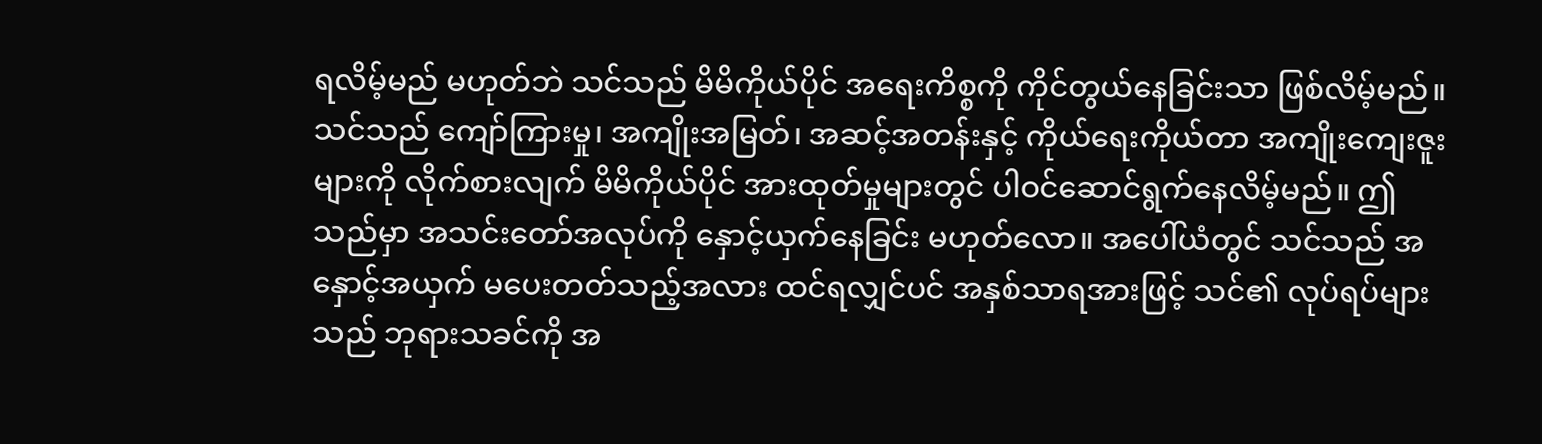ရလိမ့်မည် မဟုတ်ဘဲ သင်သည် မိမိကိုယ်ပိုင် အရေးကိစ္စကို ကိုင်တွယ်နေခြင်းသာ ဖြစ်လိမ့်မည်။ သင်သည် ကျော်ကြားမှု၊ အကျိုးအမြတ်၊ အဆင့်အတန်းနှင့် ကိုယ်ရေးကိုယ်တာ အကျိုးကျေးဇူးများကို လိုက်စားလျက် မိမိကိုယ်ပိုင် အားထုတ်မှုများတွင် ပါဝင်ဆောင်ရွက်နေလိမ့်မည်။ ဤသည်မှာ အသင်းတော်အလုပ်ကို နှောင့်ယှက်နေခြင်း မဟုတ်လော။ အပေါ်ယံတွင် သင်သည် အနှောင့်အယှက် မပေးတတ်သည့်အလား ထင်ရလျှင်ပင် အနှစ်သာရအားဖြင့် သင်၏ လုပ်ရပ်များသည် ဘုရားသခင်ကို အ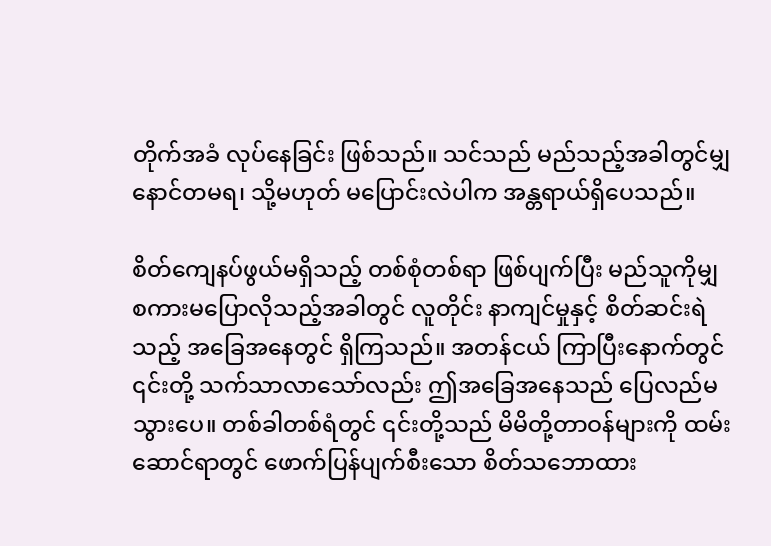တိုက်အခံ လုပ်နေခြင်း ဖြစ်သည်။ သင်သည် မည်သည့်အခါတွင်မျှ နောင်တမရ၊ သို့မဟုတ် မပြောင်းလဲပါက အန္တရာယ်ရှိပေသည်။

စိတ်ကျေနပ်ဖွယ်မရှိသည့် တစ်စုံတစ်ရာ ဖြစ်ပျက်ပြီး မည်သူကိုမျှ စကားမပြောလိုသည့်အခါတွင် လူတိုင်း နာကျင်မှုနှင့် စိတ်ဆင်းရဲသည့် အခြေအနေတွင် ရှိကြသည်။ အတန်ငယ် ကြာပြီးနောက်တွင် ၎င်းတို့ သက်သာလာသော်လည်း ဤအခြေအနေသည် ပြေလည်မသွားပေ။ တစ်ခါတစ်ရံတွင် ၎င်းတို့သည် မိမိတို့တာဝန်များကို ထမ်းဆောင်ရာတွင် ဖောက်ပြန်ပျက်စီးသော စိတ်သဘောထား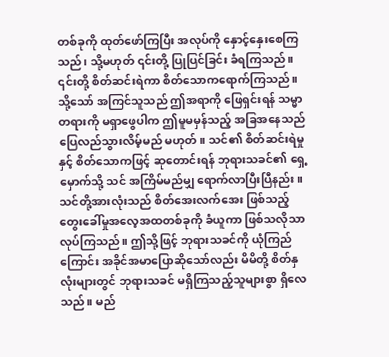တစ်ခုကို ထုတ်ဖော်ကြပြီး အလုပ်ကို နှောင့်နှေးစေကြသည်၊ သို့မဟုတ် ၎င်းတို့ ပြုပြင်ခြင်း ခံရကြသည်။ ၎င်းတို့ စိတ်ဆင်းရဲကာ စိတ်သောကရောက်ကြသည်။ သို့သော် အကြင်သူသည် ဤအရာကို ဖြေရှင်းရန် သမ္မာတရားကို မရှာဖွေပါက ဤမူမမှန်သည့် အခြအနေသည် ပြေလည်သွားလိမ့်မည် မဟုတ်။ သင်၏ စိတ်ဆင်းရဲမှုနှင့် စိတ်သောကဖြင့် ဆုတောင်းရန် ဘုရားသခင်၏ ရှေ့မှောက်သို့ သင် အကြိမ်မည်မျှ ရောက်လာပြီးပြီနည်း။ သင်တို့အားလုံးသည် စိတ်အေးလက်အေး ဖြစ်သည့် တွေးခေါ်မှုအလေ့အထတစ်ခုကို ခံယူကာ ဖြစ်သလိုသာ လုပ်ကြသည်။ ဤသို့ဖြင့် ဘုရားသခင်ကို ယုံကြည်ကြောင်း အခိုင်အမာပြောဆိုသော်လည်း မိမိတို့ စိတ်နှလုံးများတွင် ဘုရားသခင် မရှိကြသည့်သူများစွာ ရှိလေသည်။ မည်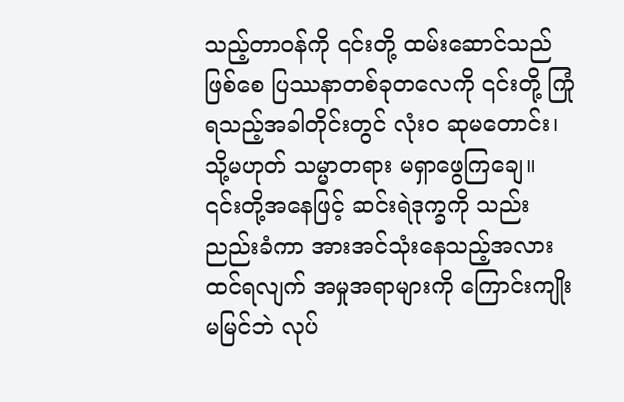သည့်တာဝန်ကို ၎င်းတို့ ထမ်းဆောင်သည်ဖြစ်စေ ပြဿနာတစ်ခုတလေကို ၎င်းတို့ ကြုံရသည့်အခါတိုင်းတွင် လုံးဝ ဆုမတောင်း၊ သို့မဟုတ် သမ္မာတရား မရှာဖွေကြချေ။ ၎င်းတို့အနေဖြင့် ဆင်းရဲဒုက္ခကို သည်းညည်းခံကာ အားအင်သုံးနေသည့်အလား ထင်ရလျက် အမှုအရာများကို ကြောင်းကျိုးမမြင်ဘဲ လုပ်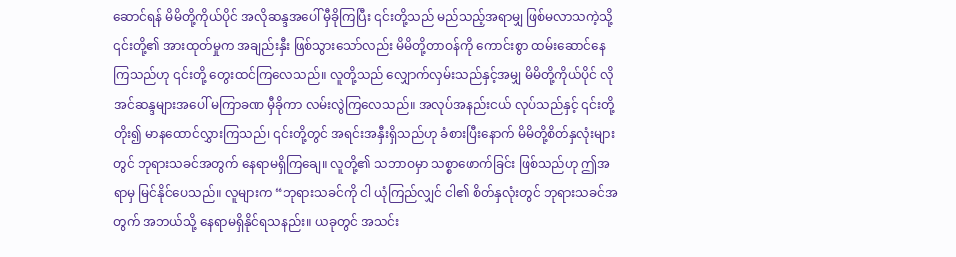ဆောင်ရန် မိမိတို့ကိုယ်ပိုင် အလိုဆန္ဒအပေါ် မှီခိုကြပြီး ၎င်းတို့သည် မည်သည့်အရာမျှ ဖြစ်မလာသကဲ့သို့ ၎င်းတို့၏ အားထုတ်မှုက အချည်းနှီး ဖြစ်သွားသော်လည်း မိမိတို့တာဝန်ကို ကောင်းစွာ ထမ်းဆောင်နေကြသည်ဟု ၎င်းတို့ တွေးထင်ကြလေသည်။ လူတို့သည် လျှောက်လှမ်းသည်နှင့်အမျှ မိမိတို့ကိုယ်ပိုင် လိုအင်ဆန္ဒများအပေါ် မကြာခဏ မှီခိုကာ လမ်းလွဲကြလေသည်။ အလုပ်အနည်းငယ် လုပ်သည်နှင့် ၎င်းတို့ တိုး၍ မာနထောင်လွှားကြသည်၊ ၎င်းတို့တွင် အရင်းအနှီးရှိသည်ဟု ခံစားပြီးနောက် မိမိတို့စိတ်နှလုံးများတွင် ဘုရားသခင်အတွက် နေရာမရှိကြချေ။ လူတို့၏ သဘာဝမှာ သစ္စာဖောက်ခြင်း ဖြစ်သည်ဟု ဤအရာမှ မြင်နိုင်ပေသည်။ လူများက “ဘုရားသခင်ကို ငါ ယုံကြည်လျှင် ငါ၏ စိတ်နှလုံးတွင် ဘုရားသခင်အတွက် အဘယ်သို့ နေရာမရှိနိုင်ရသနည်း။ ယခုတွင် အသင်း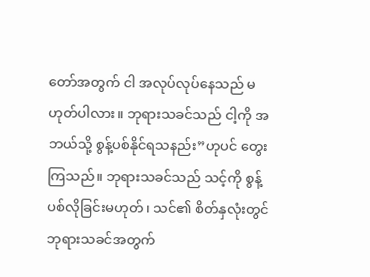တော်အတွက် ငါ အလုပ်လုပ်နေသည် မဟုတ်ပါလား။ ဘုရားသခင်သည် ငါ့ကို အဘယ်သို့ စွန့်ပစ်နိုင်ရသနည်း”ဟုပင် တွေးကြသည်။ ဘုရားသခင်သည် သင့်ကို စွန့်ပစ်လိုခြင်းမဟုတ်၊ သင်၏ စိတ်နှလုံးတွင် ဘုရားသခင်အတွက်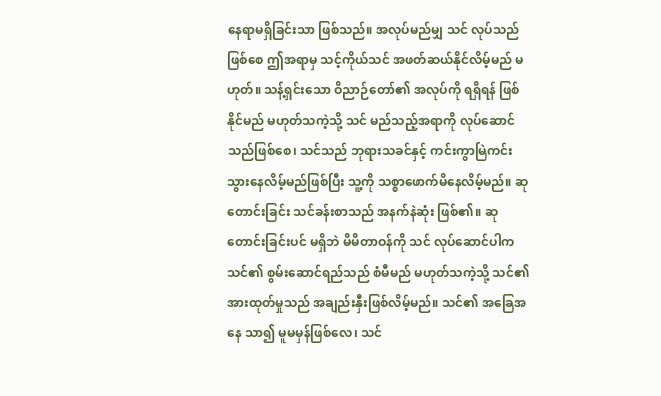နေရာမရှိခြင်းသာ ဖြစ်သည်။ အလုပ်မည်မျှ သင် လုပ်သည်ဖြစ်စေ ဤအရာမှ သင့်ကိုယ်သင် အဖတ်ဆယ်နိုင်လိမ့်မည် မဟုတ်။ သန့်ရှင်းသော ဝိညာဉ်တော်၏ အလုပ်ကို ရရှိရန် ဖြစ်နိုင်မည် မဟုတ်သကဲ့သို့ သင် မည်သည့်အရာကို လုပ်ဆောင်သည်ဖြစ်စေ၊ သင်သည် ဘုရားသခင်နှင့် ကင်းကွာမြဲကင်းသွားနေလိမ့်မည်ဖြစ်ပြီး သူ့ကို သစ္စာဖောက်မိနေလိမ့်မည်။ ဆုတောင်းခြင်း သင်ခန်းစာသည် အနက်နဲဆုံး ဖြစ်၏။ ဆုတောင်းခြင်းပင် မရှိဘဲ မိမိတာဝန်ကို သင် လုပ်ဆောင်ပါက သင်၏ စွမ်းဆောင်ရည်သည် စံမီမည် မဟုတ်သကဲ့သို့ သင်၏ အားထုတ်မှုသည် အချည်းနှီးဖြစ်လိမ့်မည်။ သင်၏ အခြေအနေ သာ၍ မူမမှန်ဖြစ်လေ၊ သင်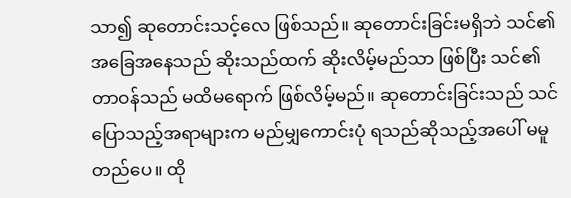သာ၍ ဆုတောင်းသင့်လေ ဖြစ်သည်။ ဆုတောင်းခြင်းမရှိဘဲ သင်၏ အခြေအနေသည် ဆိုးသည်ထက် ဆိုးလိမ့်မည်သာ ဖြစ်ပြီး သင်၏ တာဝန်သည် မထိမရောက် ဖြစ်လိမ့်မည်။ ဆုတောင်းခြင်းသည် သင် ပြောသည့်အရာများက မည်မျှကောင်းပုံ ရသည်ဆိုသည့်အပေါ် မမူတည်ပေ။ ထို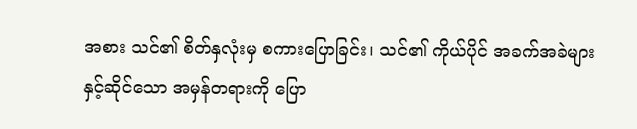အစား သင်၏ စိတ်နှလုံးမှ စကားပြောခြင်း၊ သင်၏ ကိုယ်ပိုင် အခက်အခဲများနှင့်ဆိုင်သော အမှန်တရားကို ပြော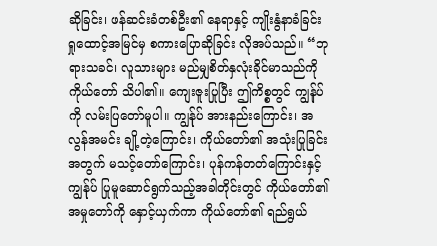ဆိုခြင်း၊ ဖန်ဆင်းခံတစ်ဦး၏ နေရာနှင့် ကျိုးနွံနာခံခြင်း ရှုထောင့်အမြင်မှ စကားပြောဆိုခြင်း လိုအပ်သည်။ “ဘုရားသခင်၊ လူသားများ မည်မျှစိတ်နှလုံးခိုင်မာသည်ကို ကိုယ်တော် သိပါ၏။ ကျေးဇူးပြုပြီး ဤကိစ္စတွင် ကျွန်ုပ်ကို လမ်းပြတော်မူပါ။ ကျွန်ုပ် အားနည်းကြောင်း၊ အလွန်အမင်း ချို့တဲ့ကြောင်း၊ ကိုယ်တော်၏ အသုံးပြုခြင်းအတွက် မသင့်တော်ကြောင်း၊ ပုန်ကန်တတ်ကြောင်းနှင့် ကျွန်ုပ် ပြုမူဆောင်ရွက်သည့်အခါတိုင်းတွင် ကိုယ်တော်၏ အမှုတော်ကို နှောင့်ယှက်ကာ ကိုယ်တော်၏ ရည်ရွယ်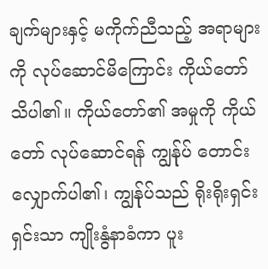ချက်များနှင့် မကိုက်ညီသည့် အရာများကို လုပ်ဆောင်မိကြောင်း ကိုယ်တော် သိပါ၏။ ကိုယ်တော်၏ အမှုကို ကိုယ်တော် လုပ်ဆောင်ရန် ကျွန်ုပ် တောင်းလျှောက်ပါ၏၊ ကျွန်ုပ်သည် ရိုးရိုးရှင်းရှင်းသာ ကျိုးနွံနာခံကာ ပူး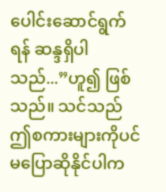ပေါင်းဆောင်ရွက်ရန် ဆန္ဒရှိပါသည်...”ဟူ၍ ဖြစ်သည်။ သင်သည် ဤစကားများကိုပင် မပြောဆိုနိုင်ပါက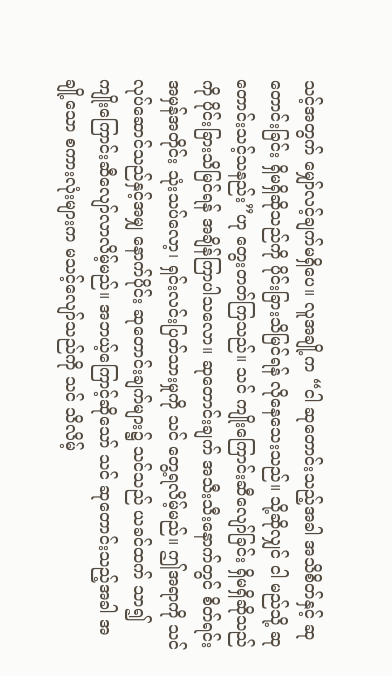သင့်အတွက် မျှော်လင့်ချက်မရှိပေ။ လူအချို့က “ငါ ဆုတောင်းသည့်အခါ အသိစိတ်နှင့် ဆုတောင်းခြင်း ရှိမရှိဆိုသည်ကို ပိုင်းခြားသိမြင်ရန် လိုနေသေးသည်။ သို့ဆိုလျှင် ငါ မည်သို့ ဆုတောင်းသင့်သနည်း”ဟု တွေးတတ်ကြသည်။ သင် ကျိုးကြောင်းဆီလျော်ခြင်း ရှိမရှိဆိုသည်ကို ပိုင်းခြားသိမြင်ရန် အချိန်ကြာပါသလော။ ဆုတောင်းချက် အသီးသီးနောက်တွင် စိတ်ရင်းအမှန်အတိုင်း သုံးသပ်လော့၊ ရှင်းလင်းပြတ်သားမှုကို သင် တွေ့ရလိမ့်မည်။ ဤအရာကို သင် လုပ်ဆောင်သည်နှင့်အမျှ နောက်ပိုင်း ဆုတောင်းချက်များ၌ သင်သည် ယခင်ထက် သာ၍ ကျိုးကြောင်းဆီလျော်လာလိမ့်မည်။ အဘယ့်ကြောင့်ဆိုသော် သင် ဆုတောင်းသည့်အခါ အချို့သော စကားလုံးများက မသင့်လျော်သည်ကို သင် သိလိမ့်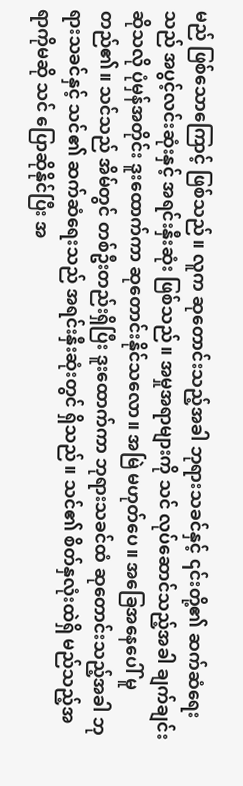မည် ဖြစ်သောကြောင့် ဖြစ်သည်။ လူက ဆုတောင်းသည့်အခါ ဘုရားသခင်နှင့် ၎င်းတို့၏ ဆက်ဆံရေးသည် အပွင့်လင်းဆုံးနှင့် အရင်းနှီးဆုံး ဖြစ်သည်။ အမှုအရာများကို သင် လုပ်ဆောင်သည့်အခါ ချက်ချင်းဆိုသလို ပုံမှန်အတိုင်း ဒူးထောက်ကာ ဆုတောင်းနိုင်သလော။ အမြဲ မဟုတ်ပေ။ အခြေအနေပေါ် မူတည်၏။ သင်သည် အိမ်တွင် တစ်ဦးတည်းရှိပြီး ဒူးထောက်ကာ ဘုရားသခင်ထံ ဆုတောင်းသည့်အခါ ဘုရားသခင်နှင့် သင်၏ ဆက်ဆံရေးသည် အရင်းနှီးဆုံးတွင် ရှိသည်။ သင်၏ စိတ်နှလုံးထဲရှိ မည်သည့်အရာကိုမဆို သင် ပြောဆိုနိုင်ပြီး အ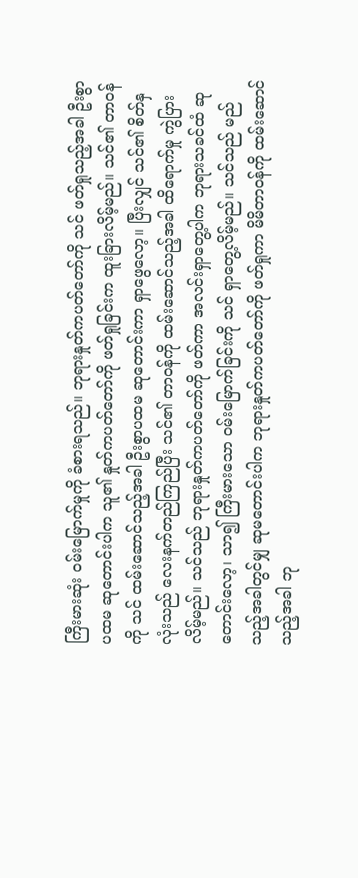ကြီးမားဆုံး ဝမ်းမြောက်မှုကို ခံစားရသည်။ ဘုရားနှုတ်ကပတ်တော်ကို သင် ဖတ်ရှုသည့်အခါ ဦးစွာပထမ ဆုတောင်းပါက သူ၏ နှုတ်ကပတ်တော်ကို ဖတ်ရှုခြင်းက ထူးခြားလိမ့်မည်။ သင်၏ တာဝန်ကို သင် ထမ်းဆောင်သည့်အခါ ဦးစွာပထမ ဆုတောင်းကာ ရှာဖွေလော့။ ပြီးလျှင် သင်၏ စိတ်နှလုံးသည် လေးနက်တည်ကြည်ပြီး သင်၏ တာဝန်ကို ထမ်းဆောင်သည့်အခါ ထိရောက်မှု ကွဲပြားလိမ့်မည်။ သင်သည် ဘုရားနှုတ်ကပတ်တော်ကို ဖတ်ကာ အလင်းရှာတွေ့ပါက ဘုရားသခင်ထံ ဆုတောင်းလော့၊ သာ၍ ကြီးမားသော ဝမ်းမြောက်ခြင်းကို သင် ရှာတွေ့လိမ့်မည်။ သင်သည် မည်သည့်အခါတွင်မျှ ဆုမတောင်းပါက ဘုရားနှုတ်ကပတ်တော်ကို ဖတ်ရှုကာ မိမိတာဝန်ကို ထမ်းဆောင်သည့်အခါ ဘု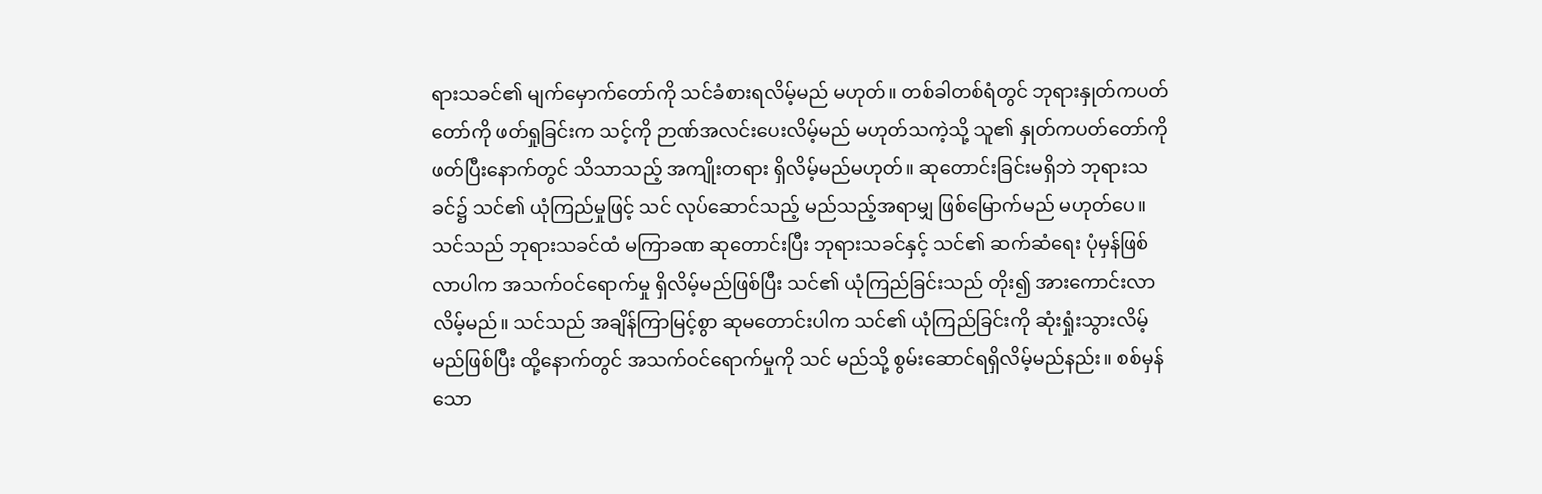ရားသခင်၏ မျက်မှောက်တော်ကို သင်ခံစားရလိမ့်မည် မဟုတ်။ တစ်ခါတစ်ရံတွင် ဘုရားနှုတ်ကပတ်တော်ကို ဖတ်ရှုခြင်းက သင့်ကို ဉာဏ်အလင်းပေးလိမ့်မည် မဟုတ်သကဲ့သို့ သူ၏ နှုတ်ကပတ်တော်ကို ဖတ်ပြီးနောက်တွင် သိသာသည့် အကျိုးတရား ရှိလိမ့်မည်မဟုတ်။ ဆုတောင်းခြင်းမရှိဘဲ ဘုရားသခင်၌ သင်၏ ယုံကြည်မှုဖြင့် သင် လုပ်ဆောင်သည့် မည်သည့်အရာမျှ ဖြစ်မြောက်မည် မဟုတ်ပေ။ သင်သည် ဘုရားသခင်ထံ မကြာခဏ ဆုတောင်းပြီး ဘုရားသခင်နှင့် သင်၏ ဆက်ဆံရေး ပုံမှန်ဖြစ်လာပါက အသက်ဝင်ရောက်မှု ရှိလိမ့်မည်ဖြစ်ပြီး သင်၏ ယုံကြည်ခြင်းသည် တိုး၍ အားကောင်းလာလိမ့်မည်။ သင်သည် အချိန်ကြာမြင့်စွာ ဆုမတောင်းပါက သင်၏ ယုံကြည်ခြင်းကို ဆုံးရှုံးသွားလိမ့်မည်ဖြစ်ပြီး ထို့နောက်တွင် အသက်ဝင်ရောက်မှုကို သင် မည်သို့ စွမ်းဆောင်ရရှိလိမ့်မည်နည်း။ စစ်မှန်သော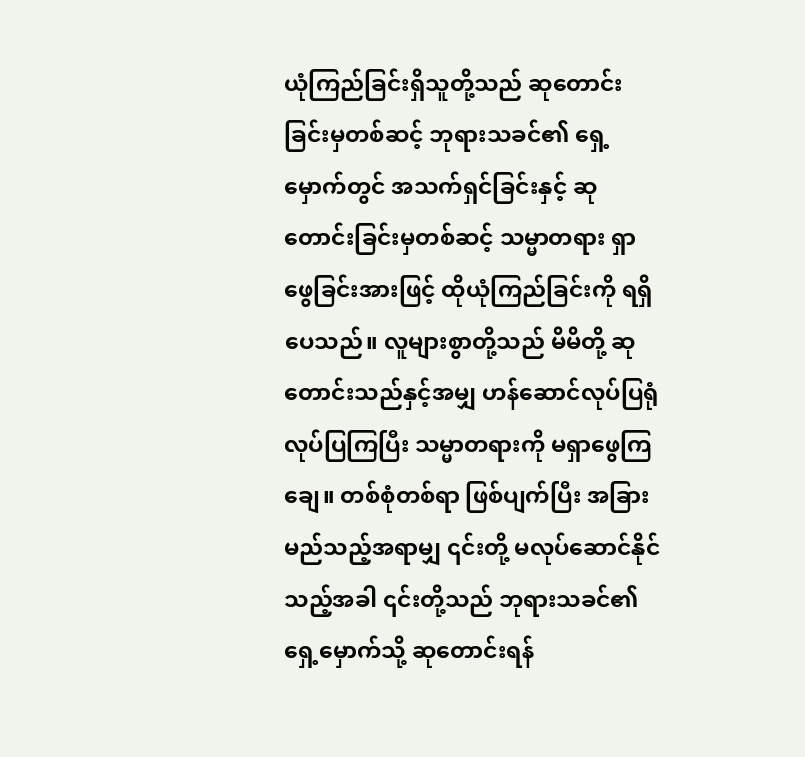ယုံကြည်ခြင်းရှိသူတို့သည် ဆုတောင်းခြင်းမှတစ်ဆင့် ဘုရားသခင်၏ ရှေ့မှောက်တွင် အသက်ရှင်ခြင်းနှင့် ဆုတောင်းခြင်းမှတစ်ဆင့် သမ္မာတရား ရှာဖွေခြင်းအားဖြင့် ထိုယုံကြည်ခြင်းကို ရရှိပေသည်။ လူများစွာတို့သည် မိမိတို့ ဆုတောင်းသည်နှင့်အမျှ ဟန်ဆောင်လုပ်ပြရုံလုပ်ပြကြပြီး သမ္မာတရားကို မရှာဖွေကြချေ။ တစ်စုံတစ်ရာ ဖြစ်ပျက်ပြီး အခြားမည်သည့်အရာမျှ ၎င်းတို့ မလုပ်ဆောင်နိုင်သည့်အခါ ၎င်းတို့သည် ဘုရားသခင်၏ ရှေ့မှောက်သို့ ဆုတောင်းရန်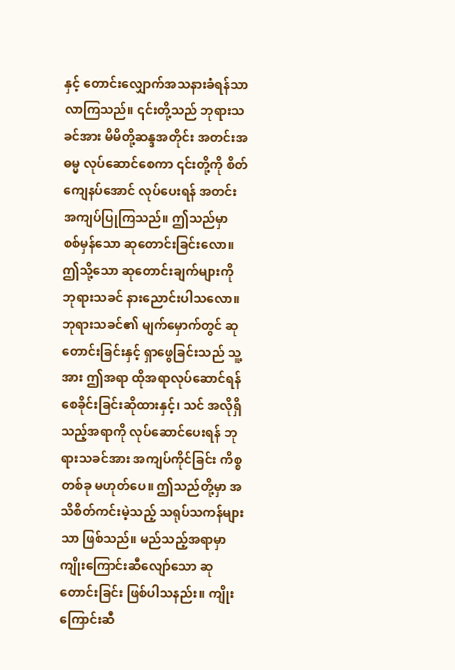နှင့် တောင်းလျှောက်အသနားခံရန်သာ လာကြသည်။ ၎င်းတို့သည် ဘုရားသခင်အား မိမိတို့ဆန္ဒအတိုင်း အတင်းအဓမ္မ လုပ်ဆောင်စေကာ ၎င်းတို့ကို စိတ်ကျေနပ်အောင် လုပ်ပေးရန် အတင်းအကျပ်ပြုကြသည်။ ဤသည်မှာ စစ်မှန်သော ဆုတောင်းခြင်းလော။ ဤသို့သော ဆုတောင်းချက်များကို ဘုရားသခင် နားညောင်းပါသလော။ ဘုရားသခင်၏ မျက်မှောက်တွင် ဆုတောင်းခြင်းနှင့် ရှာဖွေခြင်းသည် သူ့အား ဤအရာ ထိုအရာလုပ်ဆောင်ရန် စေခိုင်းခြင်းဆိုထားနှင့်၊ သင် အလိုရှိသည့်အရာကို လုပ်ဆောင်ပေးရန် ဘုရားသခင်အား အကျပ်ကိုင်ခြင်း ကိစ္စတစ်ခု မဟုတ်ပေ။ ဤသည်တို့မှာ အသိစိတ်ကင်းမဲ့သည့် သရုပ်သကန်များသာ ဖြစ်သည်။ မည်သည့်အရာမှာ ကျိုးကြောင်းဆီလျော်သော ဆုတောင်းခြင်း ဖြစ်ပါသနည်း။ ကျိုးကြောင်းဆီ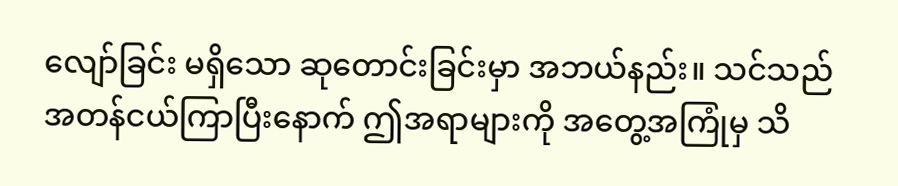လျော်ခြင်း မရှိသော ဆုတောင်းခြင်းမှာ အဘယ်နည်း။ သင်သည် အတန်ငယ်ကြာပြီးနောက် ဤအရာများကို အတွေ့အကြုံမှ သိ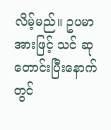လိမ့်မည်။ ဥပမာအားဖြင့် သင် ဆုတောင်းပြီးနောက်တွင်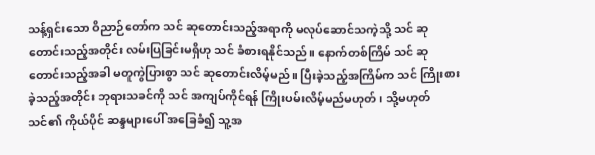သန့်ရှင်းသော ဝိညာဉ်တော်က သင် ဆုတောင်းသည့်အရာကို မလုပ်ဆောင်သကဲ့သို့ သင် ဆုတောင်းသည့်အတိုင်း လမ်းပြခြင်းမရှိဟု သင် ခံစားရနိုင်သည်။ နောက်တစ်ကြိမ် သင် ဆုတောင်းသည့်အခါ မတူကွဲပြားစွာ သင် ဆုတောင်းလိမ့်မည်။ ပြီးခဲ့သည့်အကြိမ်က သင် ကြိုးစားခဲ့သည့်အတိုင်း ဘုရားသခင်ကို သင် အကျပ်ကိုင်ရန် ကြိုးပမ်းလိမ့်မည်မဟုတ်၊ သို့မဟုတ် သင်၏ ကိုယ်ပိုင် ဆန္ဒများပေါ် အခြေခံ၍ သူ့အ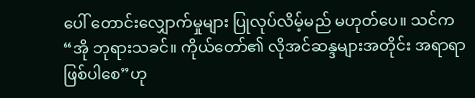ပေါ် တောင်းလျှောက်မှုများ ပြုလုပ်လိမ့်မည် မဟုတ်ပေ။ သင်က “အို ဘုရားသခင်။ ကိုယ်တော်၏ လိုအင်ဆန္ဒများအတိုင်း အရာရာ ဖြစ်ပါစေ”ဟု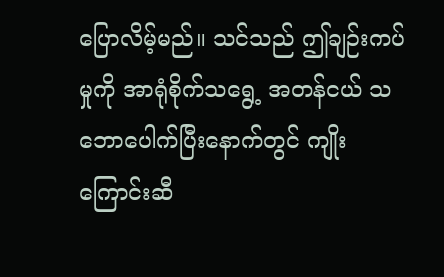ပြောလိမ့်မည်။ သင်သည် ဤချဉ်းကပ်မှုကို အာရုံစိုက်သရွေ့ အတန်ငယ် သဘောပေါက်ပြီးနောက်တွင် ကျိုးကြောင်းဆီ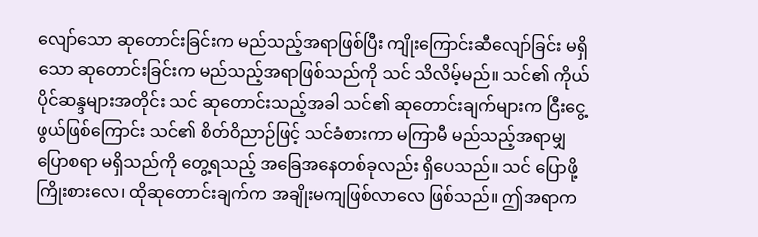လျော်သော ဆုတောင်းခြင်းက မည်သည့်အရာဖြစ်ပြီး ကျိုးကြောင်းဆီလျော်ခြင်း မရှိသော ဆုတောင်းခြင်းက မည်သည့်အရာဖြစ်သည်ကို သင် သိလိမ့်မည်။ သင်၏ ကိုယ်ပိုင်ဆန္ဒများအတိုင်း သင် ဆုတောင်းသည့်အခါ သင်၏ ဆုတောင်းချက်များက ငြီးငွေ့ဖွယ်ဖြစ်ကြောင်း သင်၏ စိတ်ဝိညာဉ်ဖြင့် သင်ခံစားကာ မကြာမီ မည်သည့်အရာမျှ ပြောစရာ မရှိသည်ကို တွေ့ရသည့် အခြေအနေတစ်ခုလည်း ရှိပေသည်။ သင် ပြောဖို့ကြိုးစားလေ၊ ထိုဆုတောင်းချက်က အချိုးမကျဖြစ်လာလေ ဖြစ်သည်။ ဤအရာက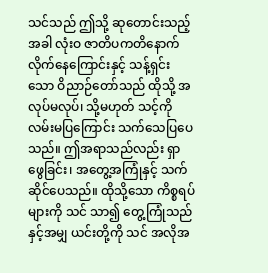သင်သည် ဤသို့ ဆုတောင်းသည့်အခါ လုံးဝ ဇာတိပကတိနောက်လိုက်နေကြောင်းနှင့် သန့်ရှင်းသော ဝိညာဉ်တော်သည် ထိုသို့ အလုပ်မလုပ်၊ သို့မဟုတ် သင့်ကို လမ်းမပြကြောင်း သက်သေပြပေသည်။ ဤအရာသည်လည်း ရှာဖွေခြင်း၊ အတွေ့အကြုံနှင့် သက်ဆိုင်ပေသည်။ ထိုသို့သော ကိစ္စရပ်များကို သင် သာ၍ တွေ့ကြုံသည်နှင့်အမျှ ယင်းတို့ကို သင် အလိုအ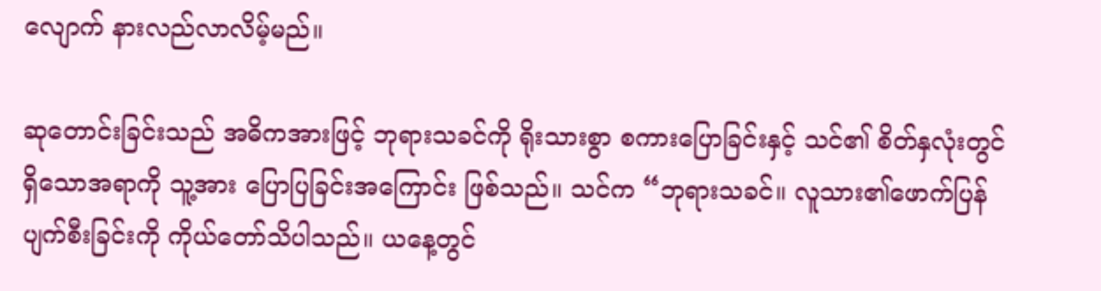လျောက် နားလည်လာလိမ့်မည်။

ဆုတောင်းခြင်းသည် အဓိကအားဖြင့် ဘုရားသခင်ကို ရိုးသားစွာ စကားပြောခြင်းနှင့် သင်၏ စိတ်နှလုံးတွင် ရှိသောအရာကို သူ့အား ပြောပြခြင်းအကြောင်း ဖြစ်သည်။ သင်က “ဘုရားသခင်။ လူသား၏ဖောက်ပြန်ပျက်စီးခြင်းကို ကိုယ်တော်သိပါသည်။ ယနေ့တွင်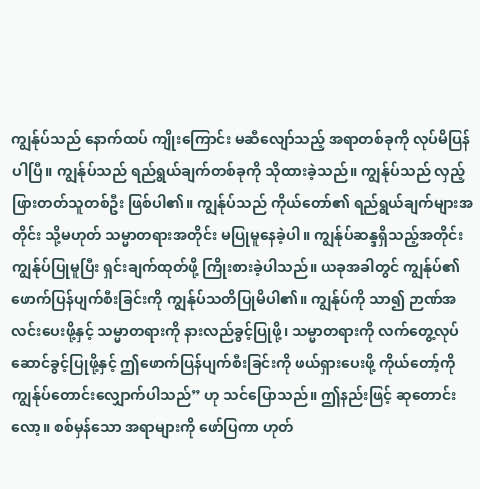ကျွန်ုပ်သည် နောက်ထပ် ကျိုးကြောင်း မဆီလျော်သည့် အရာတစ်ခုကို လုပ်မိပြန်ပါပြီ။ ကျွန်ုပ်သည် ရည်ရွယ်ချက်တစ်ခုကို သိုထားခဲ့သည်။ ကျွန်ုပ်သည် လှည့်ဖြားတတ်သူတစ်ဦး ဖြစ်ပါ၏။ ကျွန်ုပ်သည် ကိုယ်တော်၏ ရည်ရွယ်ချက်များအတိုင်း သို့မဟုတ် သမ္မာတရားအတိုင်း မပြုမူနေခဲ့ပါ။ ကျွန်ုပ်ဆန္ဒရှိသည့်အတိုင်း ကျွန်ုပ်ပြုမူပြီး ရှင်းချက်ထုတ်ဖို့ ကြိုးစားခဲ့ပါသည်။ ယခုအခါတွင် ကျွန်ုပ်၏ဖောက်ပြန်ပျက်စီးခြင်းကို ကျွန်ုပ်သတိပြုမိပါ၏။ ကျွန်ုပ်ကို သာ၍ ဉာဏ်အလင်းပေးဖို့နှင့် သမ္မာတရားကို နားလည်ခွင့်ပြုဖို့၊ သမ္မာတရားကို လက်တွေ့လုပ်ဆောင်ခွင့်ပြုဖို့နှင့် ဤဖောက်ပြန်ပျက်စီးခြင်းကို ဖယ်ရှားပေးဖို့ ကိုယ်တော့်ကို ကျွန်ုပ်တောင်းလျှောက်ပါသည်” ဟု သင်ပြောသည်။ ဤနည်းဖြင့် ဆုတောင်းလော့။ စစ်မှန်သော အရာများကို ဖော်ပြကာ ဟုတ်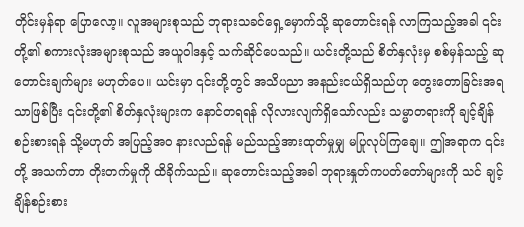တိုင်းမှန်ရာ ပြောလော့။ လူအများစုသည် ဘုရားသခင်ရှေ့မှောက်သို့ ဆုတောင်းရန် လာကြသည့်အခါ ၎င်းတို့၏ စကားလုံးအများစုသည် အယူဝါဒနှင့် သက်ဆိုင်ပေသည်။ ယင်းတို့သည် စိတ်နှလုံးမှ စစ်မှန်သည့် ဆုတောင်းချက်များ မဟုတ်ပေ။ ယင်းမှာ ၎င်းတို့တွင် အသိပညာ အနည်းငယ်ရှိသည်ဟု တွေးတောခြင်းအရသာဖြစ်ပြီး ၎င်းတို့၏ စိတ်နှလုံးများက နောင်တရရန် လိုလားလျက်ရှိသော်လည်း သမ္မာတရားကို ချင့်ချိန်စဉ်းစားရန် သို့မဟုတ် အပြည့်အဝ နားလည်ရန် မည်သည့်အားထုတ်မှုမျှ မပြုလုပ်ကြချေ။ ဤအရာက ၎င်းတို့ အသက်တာ တိုးတက်မှုကို ထိခိုက်သည်။ ဆုတောင်းသည့်အခါ ဘုရားနှုတ်ကပတ်တော်များကို သင် ချင့်ချိန်စဉ်းစား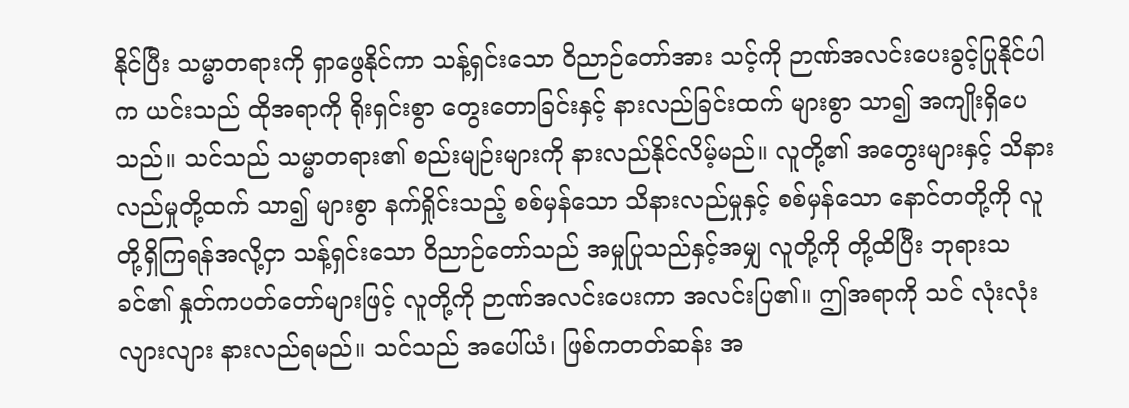နိုင်ပြီး သမ္မာတရားကို ရှာဖွေနိုင်ကာ သန့်ရှင်းသော ဝိညာဉ်တော်အား သင့်ကို ဉာဏ်အလင်းပေးခွင့်ပြုနိုင်ပါက ယင်းသည် ထိုအရာကို ရိုးရှင်းစွာ တွေးတောခြင်းနှင့် နားလည်ခြင်းထက် များစွာ သာ၍ အကျိုးရှိပေသည်။ သင်သည် သမ္မာတရား၏ စည်းမျဉ်းများကို နားလည်နိုင်လိမ့်မည်။ လူတို့၏ အတွေးများနှင့် သိနားလည်မှုတို့ထက် သာ၍ များစွာ နက်ရှိုင်းသည့် စစ်မှန်သော သိနားလည်မှုနှင့် စစ်မှန်သော နောင်တတို့ကို လူတို့ရှိကြရန်အလို့ငှာ သန့်ရှင်းသော ဝိညာဉ်တော်သည် အမှုပြုသည်နှင့်အမျှ လူတို့ကို တို့ထိပြီး ဘုရားသခင်၏ နှုတ်ကပတ်တော်များဖြင့် လူတို့ကို ဉာဏ်အလင်းပေးကာ အလင်းပြ၏။ ဤအရာကို သင် လုံးလုံးလျားလျား နားလည်ရမည်။ သင်သည် အပေါ်ယံ၊ ဖြစ်ကတတ်ဆန်း အ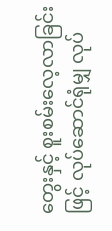တွေးနှင့် စူးစမ်းလေ့လာခြင်းဖြင့် လုပ်ဆောင်ရုံမျှ လုပ်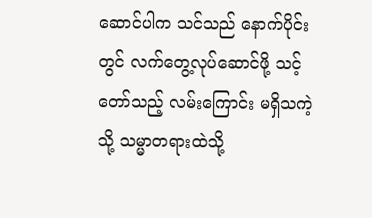ဆောင်ပါက သင်သည် နောက်ပိုင်းတွင် လက်တွေ့လုပ်ဆောင်ဖို့ သင့်တော်သည့် လမ်းကြောင်း မရှိသကဲ့သို့ သမ္မာတရားထဲသို့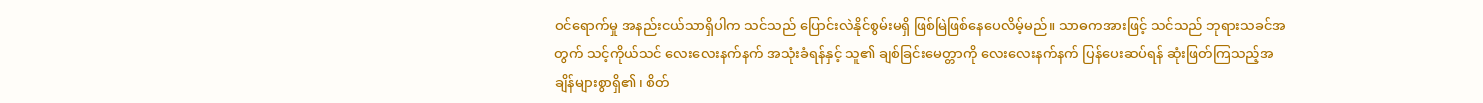ဝင်ရောက်မှု အနည်းငယ်သာရှိပါက သင်သည် ပြောင်းလဲနိုင်စွမ်းမရှိ ဖြစ်မြဲဖြစ်နေပေလိမ့်မည်။ သာဓကအားဖြင့် သင်သည် ဘုရားသခင်အတွက် သင့်ကိုယ်သင် လေးလေးနက်နက် အသုံးခံရန်နှင့် သူ၏ ချစ်ခြင်းမေတ္တာကို လေးလေးနက်နက် ပြန်ပေးဆပ်ရန် ဆုံးဖြတ်ကြသည့်အချိန်များစွာရှိ၏၊ စိတ်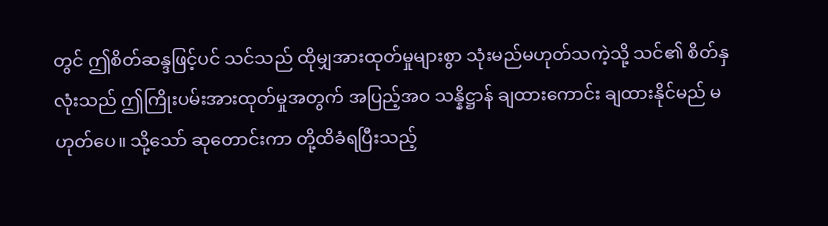တွင် ဤစိတ်ဆန္ဒဖြင့်ပင် သင်သည် ထိုမျှအားထုတ်မှုများစွာ သုံးမည်မဟုတ်သကဲ့သို့ သင်၏ စိတ်နှလုံးသည် ဤကြိုးပမ်းအားထုတ်မှုအတွက် အပြည့်အဝ သန္နိဋ္ဌာန် ချထားကောင်း ချထားနိုင်မည် မဟုတ်ပေ။ သို့သော် ဆုတောင်းကာ တို့ထိခံရပြီးသည့်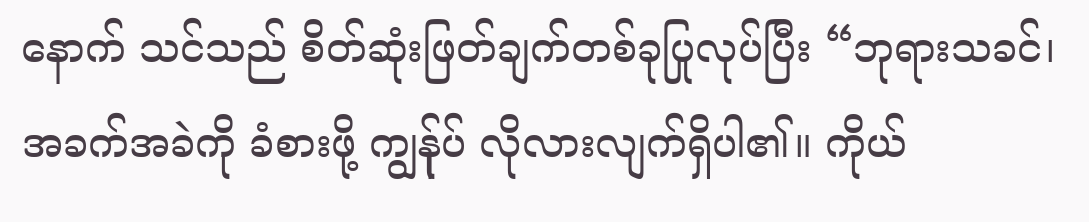နောက် သင်သည် စိတ်ဆုံးဖြတ်ချက်တစ်ခုပြုလုပ်ပြီး “ဘုရားသခင်၊ အခက်အခဲကို ခံစားဖို့ ကျွန်ုပ် လိုလားလျက်ရှိပါ၏။ ကိုယ်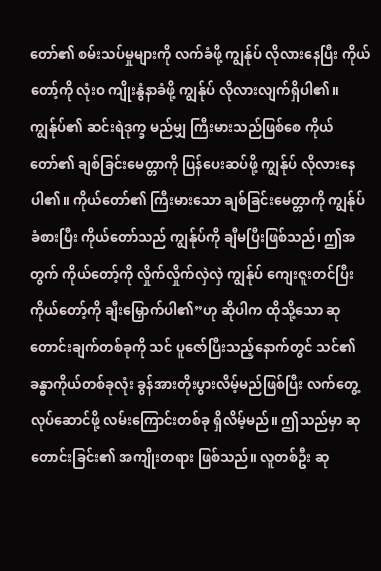တော်၏ စမ်းသပ်မှုများကို လက်ခံဖို့ ကျွန်ုပ် လိုလားနေပြီး ကိုယ်တော့်ကို လုံးဝ ကျိုးနွံနာခံဖို့ ကျွန်ုပ် လိုလားလျက်ရှိပါ၏။ ကျွန်ုပ်၏ ဆင်းရဲဒုက္ခ မည်မျှ ကြီးမားသည်ဖြစ်စေ ကိုယ်တော်၏ ချစ်ခြင်းမေတ္တာကို ပြန်ပေးဆပ်ဖို့ ကျွန်ုပ် လိုလားနေပါ၏။ ကိုယ်တော်၏ ကြီးမားသော ချစ်ခြင်းမေတ္တာကို ကျွန်ုပ်ခံစားပြီး ကိုယ်တော်သည် ကျွန်ုပ်ကို ချီမပြီးဖြစ်သည်၊ ဤအတွက် ကိုယ်တော့်ကို လှိုက်လှိုက်လှဲလှဲ ကျွန်ုပ် ကျေးဇူးတင်ပြီး ကိုယ်တော့်ကို ချီးမြှောက်ပါ၏”ဟု ဆိုပါက ထိုသို့သော ဆုတောင်းချက်တစ်ခုကို သင် ပူဇော်ပြီးသည့်နောက်တွင် သင်၏ ခန္ဓာကိုယ်တစ်ခုလုံး ခွန်အားတိုးပွားလိမ့်မည်ဖြစ်ပြီး လက်တွေ့လုပ်ဆောင်ဖို့ လမ်းကြောင်းတစ်ခု ရှိလိမ့်မည်။ ဤသည်မှာ ဆုတောင်းခြင်း၏ အကျိုးတရား ဖြစ်သည်။ လူတစ်ဦး ဆု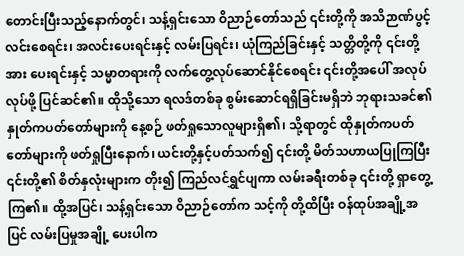တောင်းပြီးသည့်နောက်တွင်၊ သန့်ရှင်းသော ဝိညာဉ်တော်သည် ၎င်းတို့ကို အသိဉာဏ်ပွင့်လင်းစေရင်း၊ အလင်းပေးရင်းနှင့် လမ်းပြရင်း၊ ယုံကြည်ခြင်းနှင့် သတ္တိတို့ကို ၎င်းတို့အား ပေးရင်းနှင့် သမ္မာတရားကို လက်တွေ့လုပ်ဆောင်နိုင်စေရင်း ၎င်းတို့အပေါ် အလုပ်လုပ်ဖို့ ပြင်ဆင်၏။ ထိုသို့သော ရလဒ်တစ်ခု စွမ်းဆောင်ရရှိခြင်းမရှိဘဲ ဘုရားသခင်၏ နှုတ်ကပတ်တော်များကို နေ့စဉ် ဖတ်ရှုသောလူများရှိ၏၊ သို့ရာတွင် ထိုနှုတ်ကပတ်တော်များကို ဖတ်ရှုပြီးနောက်၊ ယင်းတို့နှင့်ပတ်သက်၍ ၎င်းတို့ မိတ်သဟာယပြုကြပြီး ၎င်းတို့၏ စိတ်နှလုံးများက တိုး၍ ကြည်လင်ရွှင်ပျကာ လမ်းခရီးတစ်ခု ၎င်းတို့ ရှာတွေ့ကြ၏။ ထို့အပြင်၊ သန့်ရှင်းသော ဝိညာဉ်တော်က သင့်ကို တို့ထိပြီး ဝန်ထုပ်အချို့အပြင် လမ်းပြမှုအချို့ ပေးပါက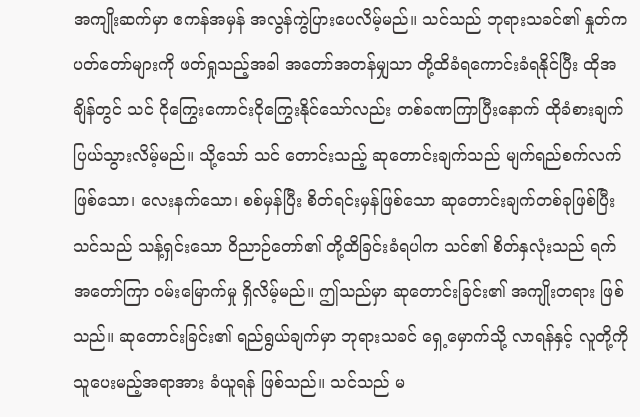အကျိုးဆက်မှာ ဧကန်အမှန် အလွန်ကွဲပြားပေလိမ့်မည်။ သင်သည် ဘုရားသခင်၏ နှုတ်ကပတ်တော်များကို ဖတ်ရှုသည့်အခါ အတော်အတန်မျှသာ တို့ထိခံရကောင်းခံရနိုင်ပြီး ထိုအချိန်တွင် သင် ငိုကြွေးကောင်းငိုကြွေးနိုင်သော်လည်း တစ်ခဏကြာပြီးနောက် ထိုခံစားချက် ပြယ်သွားလိမ့်မည်။ သို့သော် သင် တောင်းသည့် ဆုတောင်းချက်သည် မျက်ရည်စက်လက်ဖြစ်သော၊ လေးနက်သော၊ စစ်မှန်ပြီး စိတ်ရင်းမှန်ဖြစ်သော ဆုတောင်းချက်တစ်ခုဖြစ်ပြီး သင်သည် သန့်ရှင်းသော ဝိညာဉ်တော်၏ တို့ထိခြင်းခံရပါက သင်၏ စိတ်နှလုံးသည် ရက်အတော်ကြာ ဝမ်းမြောက်မှု ရှိလိမ့်မည်။ ဤသည်မှာ ဆုတောင်းခြင်း၏ အကျိုးတရား ဖြစ်သည်။ ဆုတောင်းခြင်း၏ ရည်ရွယ်ချက်မှာ ဘုရားသခင် ရှေ့မှောက်သို့ လာရန်နှင့် လူတို့ကို သူပေးမည့်အရာအား ခံယူရန် ဖြစ်သည်။ သင်သည် မ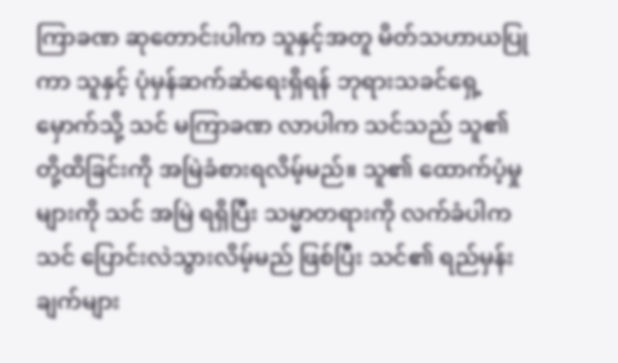ကြာခဏ ဆုတောင်းပါက သူနှင့်အတူ မိတ်သဟာယပြုကာ သူနှင့် ပုံမှန်ဆက်ဆံရေးရှိရန် ဘုရားသခင်ရှေ့မှောက်သို့ သင် မကြာခဏ လာပါက သင်သည် သူ၏ တို့ထိခြင်းကို အမြဲခံစားရလိမ့်မည်။ သူ၏ ထောက်ပံ့မှုများကို သင် အမြဲ ရရှိပြီး သမ္မာတရားကို လက်ခံပါက သင် ပြောင်းလဲသွားလိမ့်မည် ဖြစ်ပြီး သင်၏ ရည်မှန်းချက်များ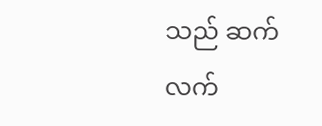သည် ဆက်လက်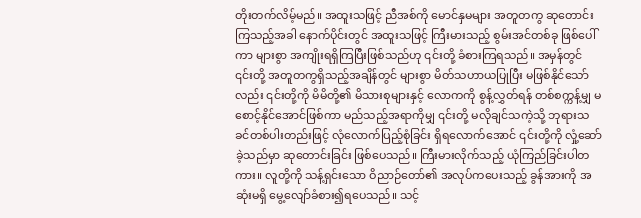တိုးတက်လိမ့်မည်။ အထူးသဖြင့် ညီအစ်ကို မောင်နှမများ အတူတကွ ဆုတောင်းကြသည့်အခါ နောက်ပိုင်းတွင် အထူးသဖြင့် ကြီးမားသည့် စွမ်းအင်တစ်ခု ဖြစ်ပေါ်ကာ များစွာ အကျိုးရရှိကြပြီးဖြစ်သည်ဟု ၎င်းတို့ ခံစားကြရသည်။ အမှန်တွင် ၎င်းတို့ အတူတကွရှိသည့်အချိန်တွင် များစွာ မိတ်သဟာယပြုပြီး မဖြစ်နိုင်သော်လည်း ၎င်းတို့ကို မိမိတို့၏ မိသားစုများနှင့် လောကကို စွန့်လွှတ်ရန် တစ်စက္ကန့်မျှ မစောင့်နိုင်အောင်ဖြစ်ကာ မည်သည့်အရာကိုမျှ ၎င်းတို့ မလိုချင်သကဲ့သို့ ဘုရားသခင်တစ်ပါးတည်းဖြင့် လုံလောက်ပြည့်စုံခြင်း ရှိရလောက်အောင် ၎င်းတို့ကို လှုံ့ဆော်ခဲ့သည်မှာ ဆုတောင်းခြင်း ဖြစ်ပေသည်။ ကြီးမားလိုက်သည့် ယုံကြည်ခြင်းပါတကား။ လူတို့ကို သန့်ရှင်းသော ဝိညာဉ်တော်၏ အလုပ်ကပေးသည့် ခွန်အားကို အဆုံးမရှိ မွေ့လျော်ခံစား၍ရပေသည်။ သင့်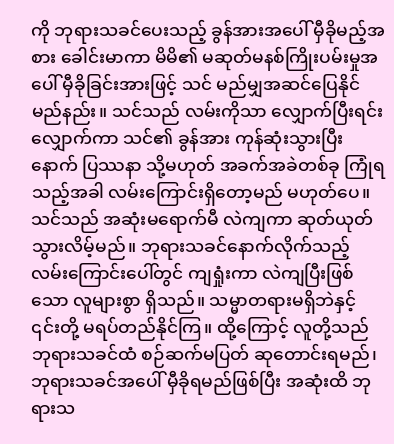ကို ဘုရားသခင်ပေးသည့် ခွန်အားအပေါ် မှီခိုမည့်အစား ခေါင်းမာကာ မိမိ၏ မဆုတ်မနစ်ကြိုးပမ်းမှုအပေါ် မှီခိုခြင်းအားဖြင့် သင် မည်မျှအဆင်ပြေနိုင်မည်နည်း။ သင်သည် လမ်းကိုသာ လျှောက်ပြီးရင်း လျှောက်ကာ သင်၏ ခွန်အား ကုန်ဆုံးသွားပြီးနောက် ပြဿနာ သို့မဟုတ် အခက်အခဲတစ်ခု ကြုံရသည့်အခါ လမ်းကြောင်းရှိတော့မည် မဟုတ်ပေ။ သင်သည် အဆုံးမရောက်မီ လဲကျကာ ဆုတ်ယုတ်သွားလိမ့်မည်။ ဘုရားသခင်နောက်လိုက်သည့် လမ်းကြောင်းပေါ်တွင် ကျရှုံးကာ လဲကျပြီးဖြစ်သော လူများစွာ ရှိသည်။ သမ္မာတရားမရှိဘဲနှင့် ၎င်းတို့ မရပ်တည်နိုင်ကြ။ ထို့ကြောင့် လူတို့သည် ဘုရားသခင်ထံ စဉ်ဆက်မပြတ် ဆုတောင်းရမည်၊ ဘုရားသခင်အပေါ် မှီခိုရမည်ဖြစ်ပြီး အဆုံးထိ ဘုရားသ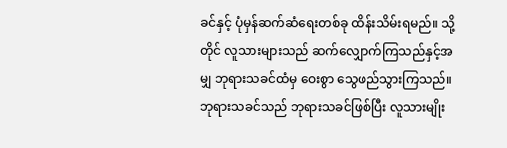ခင်နှင့် ပုံမှန်ဆက်ဆံရေးတစ်ခု ထိန်းသိမ်းရမည်။ သို့တိုင် လူသားများသည် ဆက်လျှောက်ကြသည်နှင့်အမျှ ဘုရားသခင်ထံမှ ဝေးစွာ သွေဖည်သွားကြသည်။ ဘုရားသခင်သည် ဘုရားသခင်ဖြစ်ပြီး လူသားမျိုး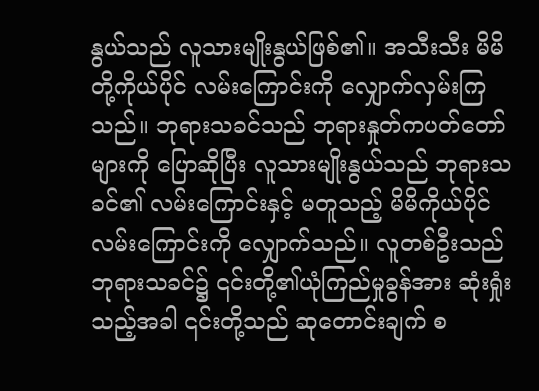နွယ်သည် လူသားမျိုးနွယ်ဖြစ်၏။ အသီးသီး မိမိတို့ကိုယ်ပိုင် လမ်းကြောင်းကို လျှောက်လှမ်းကြသည်။ ဘုရားသခင်သည် ဘုရားနှုတ်ကပတ်တော်များကို ပြောဆိုပြီး လူသားမျိုးနွယ်သည် ဘုရားသခင်၏ လမ်းကြောင်းနှင့် မတူသည့် မိမိကိုယ်ပိုင် လမ်းကြောင်းကို လျှောက်သည်။ လူတစ်ဦးသည် ဘုရားသခင်၌ ၎င်းတို့၏ယုံကြည်မှုခွန်အား ဆုံးရှုံးသည့်အခါ ၎င်းတို့သည် ဆုတောင်းချက် စ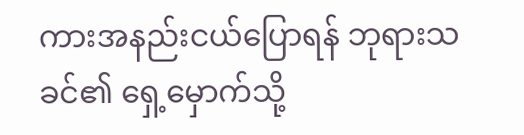ကားအနည်းငယ်ပြောရန် ဘုရားသခင်၏ ရှေ့မှောက်သို့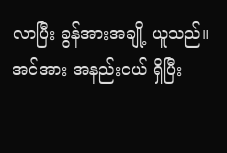လာပြီး ခွန်အားအချို့ ယူသည်။ အင်အား အနည်းငယ် ရှိပြီး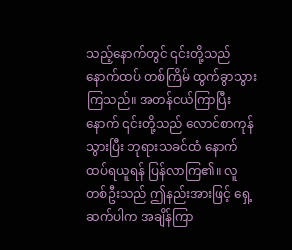သည့်နောက်တွင် ၎င်းတို့သည် နောက်ထပ် တစ်ကြိမ် ထွက်ခွာသွားကြသည်။ အတန်ငယ်ကြာပြီးနောက် ၎င်းတို့သည် လောင်စာကုန်သွားပြီး ဘုရားသခင်ထံ နောက်ထပ်ရယူရန် ပြန်လာကြ၏။ လူတစ်ဦးသည် ဤနည်းအားဖြင့် ရှေ့ဆက်ပါက အချိန်ကြာ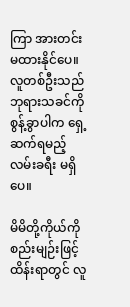ကြာ အားတင်းမထားနိုင်ပေ။ လူတစ်ဦးသည် ဘုရားသခင်ကို စွန့်ခွာပါက ရှေ့ဆက်ရမည့် လမ်းခရီး မရှိပေ။

မိမိတို့ကိုယ်ကို စည်းမျဉ်းဖြင့် ထိန်းရာတွင် လူ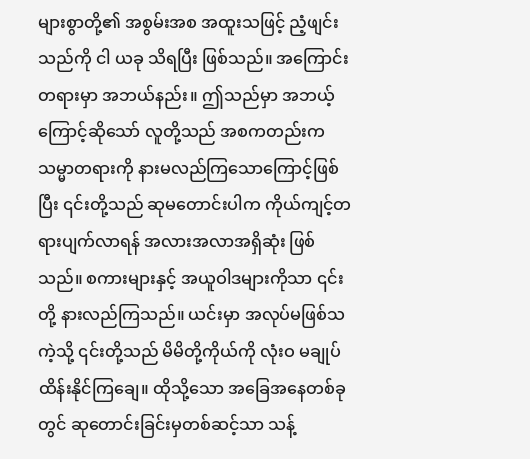များစွာတို့၏ အစွမ်းအစ အထူးသဖြင့် ညံ့ဖျင်းသည်ကို ငါ ယခု သိရပြီး ဖြစ်သည်။ အကြောင်းတရားမှာ အဘယ်နည်း။ ဤသည်မှာ အဘယ့်ကြောင့်ဆိုသော် လူတို့သည် အစကတည်းက သမ္မာတရားကို နားမလည်ကြသောကြောင့်ဖြစ်ပြီး ၎င်းတို့သည် ဆုမတောင်းပါက ကိုယ်ကျင့်တရားပျက်လာရန် အလားအလာအရှိဆုံး ဖြစ်သည်။ စကားများနှင့် အယူဝါဒများကိုသာ ၎င်းတို့ နားလည်ကြသည်။ ယင်းမှာ အလုပ်မဖြစ်သကဲ့သို့ ၎င်းတို့သည် မိမိတို့ကိုယ်ကို လုံးဝ မချုပ်ထိန်းနိုင်ကြချေ။ ထိုသို့သော အခြေအနေတစ်ခုတွင် ဆုတောင်းခြင်းမှတစ်ဆင့်သာ သန့်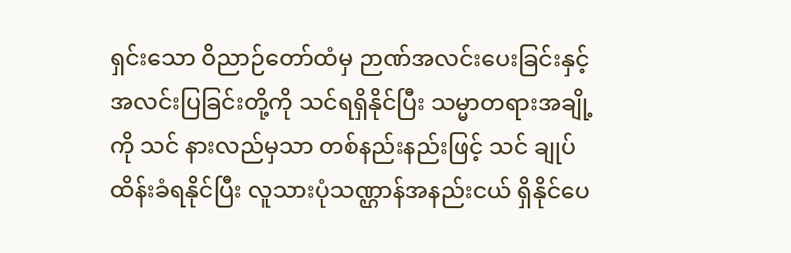ရှင်းသော ဝိညာဉ်တော်ထံမှ ဉာဏ်အလင်းပေးခြင်းနှင့် အလင်းပြခြင်းတို့ကို သင်ရရှိနိုင်ပြီး သမ္မာတရားအချို့ကို သင် နားလည်မှသာ တစ်နည်းနည်းဖြင့် သင် ချုပ်ထိန်းခံရနိုင်ပြီး လူသားပုံသဏ္ဌာန်အနည်းငယ် ရှိနိုင်ပေ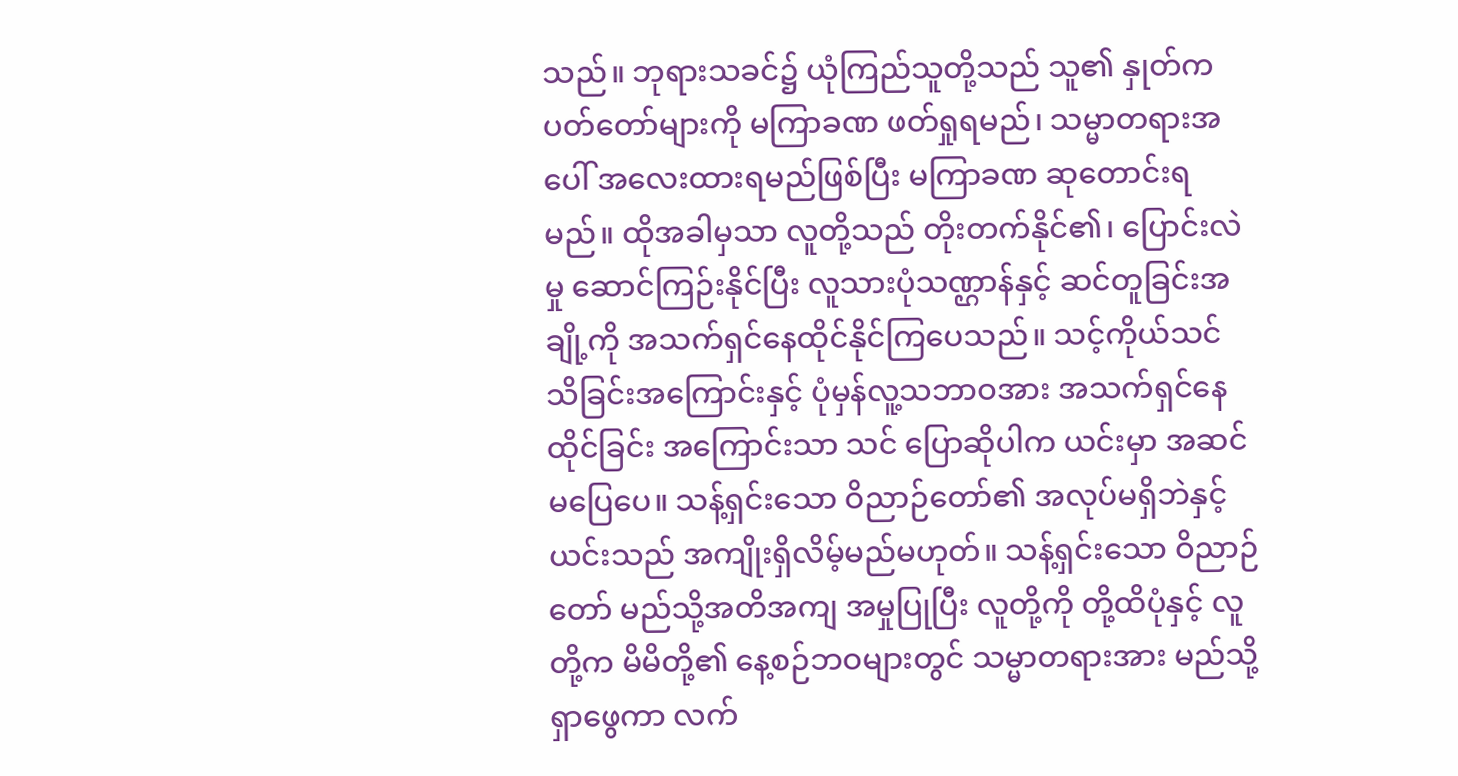သည်။ ဘုရားသခင်၌ ယုံကြည်သူတို့သည် သူ၏ နှုတ်ကပတ်တော်များကို မကြာခဏ ဖတ်ရှုရမည်၊ သမ္မာတရားအပေါ် အလေးထားရမည်ဖြစ်ပြီး မကြာခဏ ဆုတောင်းရမည်။ ထိုအခါမှသာ လူတို့သည် တိုးတက်နိုင်၏၊ ပြောင်းလဲမှု ဆောင်ကြဉ်းနိုင်ပြီး လူသားပုံသဏ္ဌာန်နှင့် ဆင်တူခြင်းအချို့ကို အသက်ရှင်နေထိုင်နိုင်ကြပေသည်။ သင့်ကိုယ်သင် သိခြင်းအကြောင်းနှင့် ပုံမှန်လူ့သဘာဝအား အသက်ရှင်နေထိုင်ခြင်း အကြောင်းသာ သင် ပြောဆိုပါက ယင်းမှာ အဆင်မပြေပေ။ သန့်ရှင်းသော ဝိညာဉ်တော်၏ အလုပ်မရှိဘဲနှင့် ယင်းသည် အကျိုးရှိလိမ့်မည်မဟုတ်။ သန့်ရှင်းသော ဝိညာဉ်တော် မည်သို့အတိအကျ အမှုပြုပြီး လူတို့ကို တို့ထိပုံနှင့် လူတို့က မိမိတို့၏ နေ့စဉ်ဘဝများတွင် သမ္မာတရားအား မည်သို့ရှာဖွေကာ လက်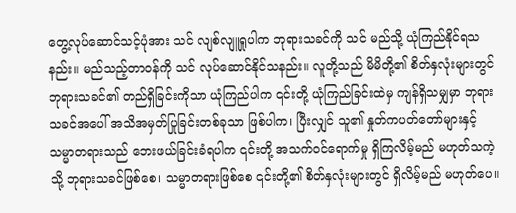တွေ့လုပ်ဆောင်သင့်ပုံအား သင် လျစ်လျူရှုပါက ဘုရားသခင်ကို သင် မည်သို့ ယုံကြည်နိုင်ရသနည်း။ မည်သည့်တာဝန်ကို သင် လုပ်ဆောင်နိုင်သနည်း။ လူတို့သည် မိမိတို့၏ စိတ်နှလုံးများတွင် ဘုရားသခင်၏ တည်ရှိခြင်းကိုသာ ယုံကြည်ပါက ၎င်းတို့ ယုံကြည်ခြင်းထဲမှ ကျန်ရှိသမျှမှာ ဘုရားသခင်အပေါ် အသိအမှတ်ပြုခြင်းတစ်ခုသာ ဖြစ်ပါက၊ ပြီးလျှင် သူ၏ နှုတ်ကပတ်တော်များနှင့် သမ္မာတရားသည် ဘေးဖယ်ခြင်းခံရပါက ၎င်းတို့ အသက်ဝင်ရောက်မှု ရှိကြလိမ့်မည် မဟုတ်သကဲ့သို့ ဘုရားသခင်ဖြစ်စေ၊ သမ္မာတရားဖြစ်စေ ၎င်းတို့၏ စိတ်နှလုံးများတွင် ရှိလိမ့်မည် မဟုတ်ပေ။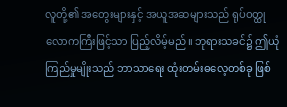လူတို့၏ အတွေးများနှင့် အယူအဆများသည် ရုပ်ဝတ္ထုလောကကြီးဖြင့်သာ ပြည့်လိမ့်မည်။ ဘုရားသခင်၌ ဤယုံကြည်မှုမျိုးသည် ဘာသာရေး ထုံးတမ်းဓလေ့တစ်ခု ဖြစ်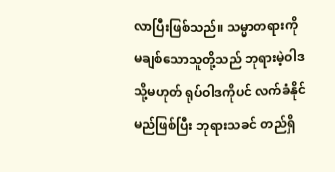လာပြီးဖြစ်သည်။ သမ္မာတရားကို မချစ်သောသူတို့သည် ဘုရားမဲ့ဝါဒ သို့မဟုတ် ရုပ်ဝါဒကိုပင် လက်ခံနိုင်မည်ဖြစ်ပြီး ဘုရားသခင် တည်ရှိ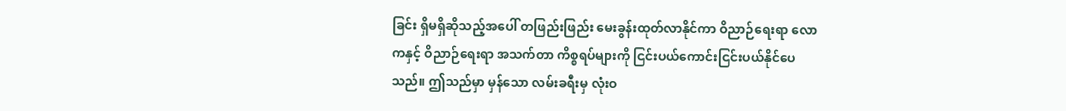ခြင်း ရှိမရှိဆိုသည့်အပေါ် တဖြည်းဖြည်း မေးခွန်းထုတ်လာနိုင်ကာ ဝိညာဉ်ရေးရာ လောကနှင့် ဝိညာဉ်ရေးရာ အသက်တာ ကိစ္စရပ်များကို ငြင်းပယ်ကောင်းငြင်းပယ်နိုင်ပေသည်။ ဤသည်မှာ မှန်သော လမ်းခရီးမှ လုံးဝ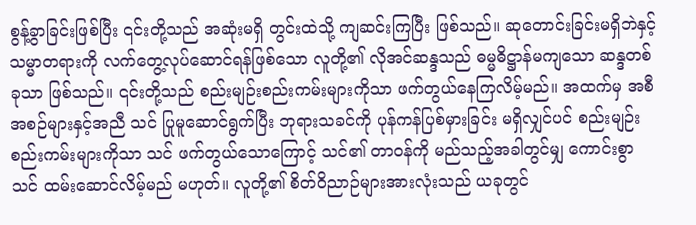စွန့်ခွာခြင်းဖြစ်ပြီး ၎င်းတို့သည် အဆုံးမရှိ တွင်းထဲသို့ ကျဆင်းကြပြီး ဖြစ်သည်။ ဆုတောင်းခြင်းမရှိဘဲနှင့် သမ္မာတရားကို လက်တွေ့လုပ်ဆောင်ရန်ဖြစ်သော လူတို့၏ လိုအင်ဆန္ဒသည် ဓမ္မဓိဋ္ဌာန်မကျသော ဆန္ဒတစ်ခုသာ ဖြစ်သည်။ ၎င်းတို့သည် စည်းမျဉ်းစည်းကမ်းများကိုသာ ဖက်တွယ်နေကြလိမ့်မည်။ အထက်မှ အစီအစဉ်များနှင့်အညီ သင် ပြုမူဆောင်ရွက်ပြီး ဘုရားသခင်ကို ပုန်ကန်ပြစ်မှားခြင်း မရှိလျှင်ပင် စည်းမျဉ်းစည်းကမ်းများကိုသာ သင် ဖက်တွယ်သောကြောင့် သင်၏ တာဝန်ကို မည်သည့်အခါတွင်မျှ ကောင်းစွာ သင် ထမ်းဆောင်လိမ့်မည် မဟုတ်။ လူတို့၏ စိတ်ဝိညာဉ်များအားလုံးသည် ယခုတွင်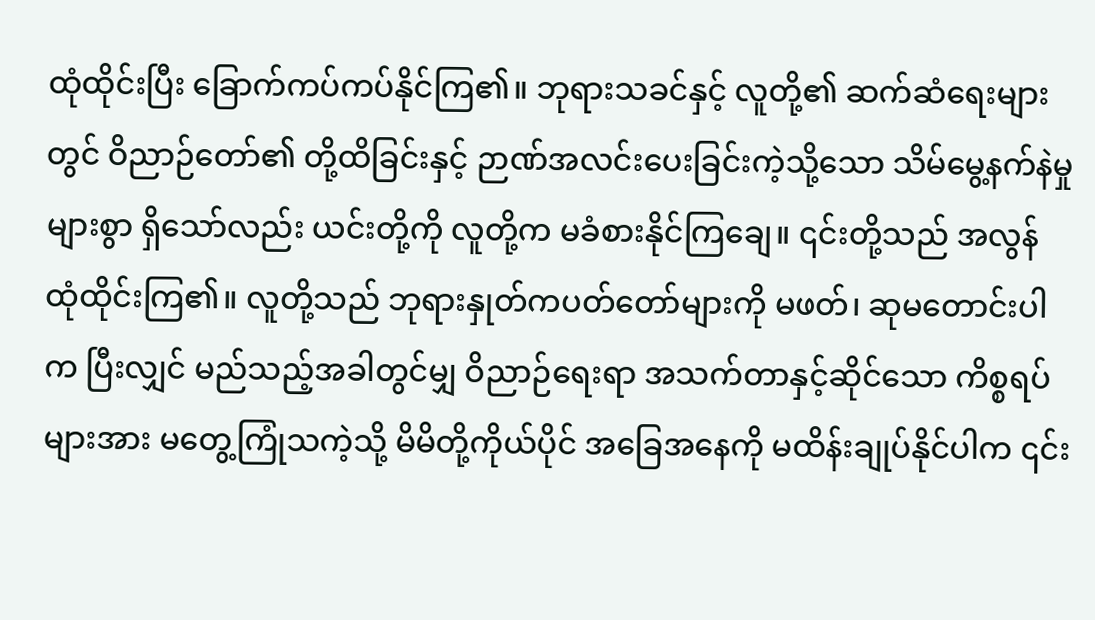ထုံထိုင်းပြီး ခြောက်ကပ်ကပ်နိုင်ကြ၏။ ဘုရားသခင်နှင့် လူတို့၏ ဆက်ဆံရေးများတွင် ဝိညာဉ်တော်၏ တို့ထိခြင်းနှင့် ဉာဏ်အလင်းပေးခြင်းကဲ့သို့သော သိမ်မွေ့နက်နဲမှုများစွာ ရှိသော်လည်း ယင်းတို့ကို လူတို့က မခံစားနိုင်ကြချေ။ ၎င်းတို့သည် အလွန် ထုံထိုင်းကြ၏။ လူတို့သည် ဘုရားနှုတ်ကပတ်တော်များကို မဖတ်၊ ဆုမတောင်းပါက ပြီးလျှင် မည်သည့်အခါတွင်မျှ ဝိညာဉ်ရေးရာ အသက်တာနှင့်ဆိုင်သော ကိစ္စရပ်များအား မတွေ့ကြုံသကဲ့သို့ မိမိတို့ကိုယ်ပိုင် အခြေအနေကို မထိန်းချုပ်နိုင်ပါက ၎င်း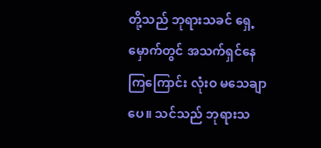တို့သည် ဘုရားသခင် ရှေ့မှောက်တွင် အသက်ရှင်နေကြကြောင်း လုံးဝ မသေချာပေ။ သင်သည် ဘုရားသ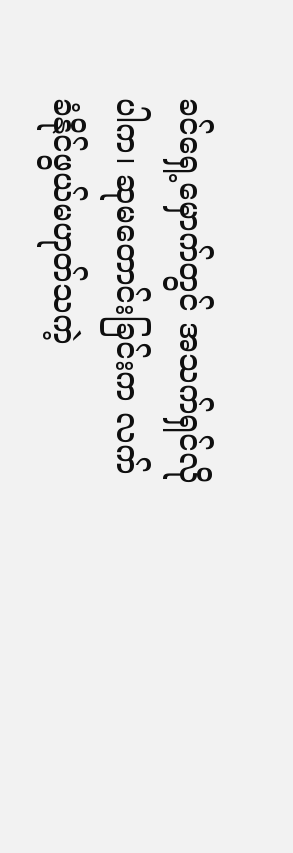ခင်ရှေ့မှောက်တွင် အသက်ရှင်လိုပါက၊ ဆုမတောင်းခြင်းက လက်ခံနိုင်ဖွယ်မဟုတ်သကဲ့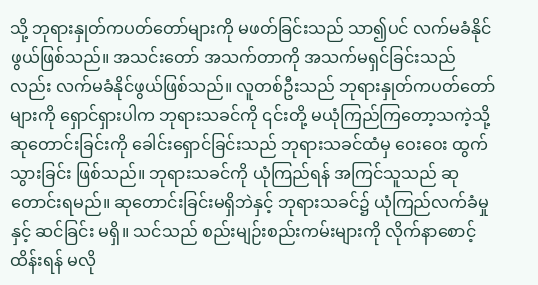သို့ ဘုရားနှုတ်ကပတ်တော်များကို မဖတ်ခြင်းသည် သာ၍ပင် လက်မခံနိုင်ဖွယ်ဖြစ်သည်။ အသင်းတော် အသက်တာကို အသက်မရှင်ခြင်းသည်လည်း လက်မခံနိုင်ဖွယ်ဖြစ်သည်။ လူတစ်ဦးသည် ဘုရားနှုတ်ကပတ်တော်များကို ရှောင်ရှားပါက ဘုရားသခင်ကို ၎င်းတို့ မယုံကြည်ကြတော့သကဲ့သို့ ဆုတောင်းခြင်းကို ခေါင်းရှောင်ခြင်းသည် ဘုရားသခင်ထံမှ ဝေးဝေး ထွက်သွားခြင်း ဖြစ်သည်။ ဘုရားသခင်ကို ယုံကြည်ရန် အကြင်သူသည် ဆုတောင်းရမည်။ ဆုတောင်းခြင်းမရှိဘဲနှင့် ဘုရားသခင်၌ ယုံကြည်လက်ခံမှုနှင့် ဆင်ခြင်း မရှိ။ သင်သည် စည်းမျဉ်းစည်းကမ်းများကို လိုက်နာစောင့်ထိန်းရန် မလို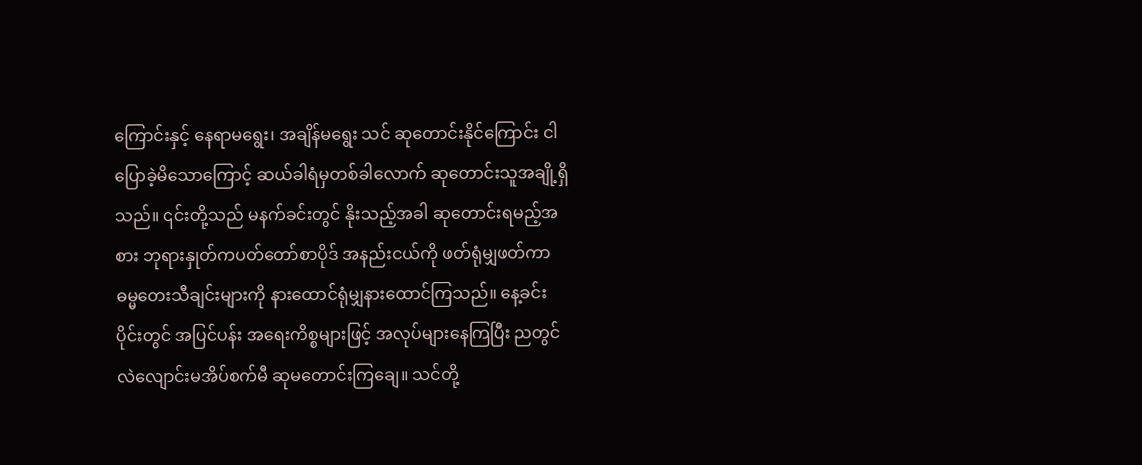ကြောင်းနှင့် နေရာမရွေး၊ အချိန်မရွေး သင် ဆုတောင်းနိုင်ကြောင်း ငါ ပြောခဲ့မိသောကြောင့် ဆယ်ခါရံမှတစ်ခါလောက် ဆုတောင်းသူအချို့ရှိသည်။ ၎င်းတို့သည် မနက်ခင်းတွင် နိုးသည့်အခါ ဆုတောင်းရမည့်အစား ဘုရားနှုတ်ကပတ်တော်စာပိုဒ် အနည်းငယ်ကို ဖတ်ရုံမျှဖတ်ကာ ဓမ္မတေးသီချင်းများကို နားထောင်ရုံမျှနားထောင်ကြသည်။ နေ့ခင်းပိုင်းတွင် အပြင်ပန်း အရေးကိစ္စများဖြင့် အလုပ်များနေကြပြီး ညတွင် လဲလျောင်းမအိပ်စက်မီ ဆုမတောင်းကြချေ။ သင်တို့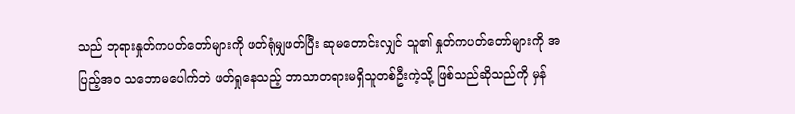သည် ဘုရားနှုတ်ကပတ်တော်များကို ဖတ်ရုံမျှဖတ်ပြီး ဆုမတောင်းလျှင် သူ၏ နှုတ်ကပတ်တော်များကို အပြည့်အဝ သဘောမပေါက်ဘဲ ဖတ်ရှုနေသည့် ဘာသာတရားမရှိသူတစ်ဦးကဲ့သို့ ဖြစ်သည်ဆိုသည်ကို မှန်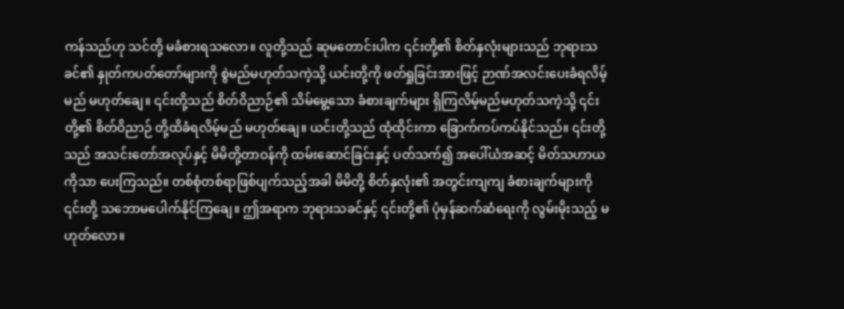ကန်သည်ဟု သင်တို့ မခံစားရသလော။ လူတို့သည် ဆုမတောင်းပါက ၎င်းတို့၏ စိတ်နှလုံးများသည် ဘုရားသခင်၏ နှုတ်ကပတ်တော်များကို စွဲမည်မဟုတ်သကဲ့သို့ ယင်းတို့ကို ဖတ်ရှုခြင်းအားဖြင့် ဉာဏ်အလင်းပေးခံရလိမ့်မည် မဟုတ်ချေ။ ၎င်းတို့သည် စိတ်ဝိညာဉ်၏ သိမ်မွေ့သော ခံစားချက်များ ရှိကြလိမ့်မည်မဟုတ်သကဲ့သို့ ၎င်းတို့၏ စိတ်ဝိညာဉ် တို့ထိခံရလိမ့်မည် မဟုတ်ချေ။ ယင်းတို့သည် ထုံထိုင်းကာ ခြောက်ကပ်ကပ်နိုင်သည်။ ၎င်းတို့သည် အသင်းတော်အလုပ်နှင့် မိမိတို့တာဝန်ကို ထမ်းဆောင်ခြင်းနှင့် ပတ်သက်၍ အပေါ်ယံအဆင့် မိတ်သဟာယကိုသာ ပေးကြသည်။ တစ်စုံတစ်ရာဖြစ်ပျက်သည့်အခါ မိမိတို့ စိတ်နှလုံး၏ အတွင်းကျကျ ခံစားချက်များကို ၎င်းတို့ သဘောမပေါက်နိုင်ကြချေ။ ဤအရာက ဘုရားသခင်နှင့် ၎င်းတို့၏ ပုံမှန်ဆက်ဆံရေးကို လွမ်းမိုးသည့် မဟုတ်လော။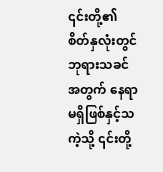၎င်းတို့၏ စိတ်နှလုံးတွင် ဘုရားသခင်အတွက် နေရာမရှိဖြစ်နှင့်သကဲ့သို့ ၎င်းတို့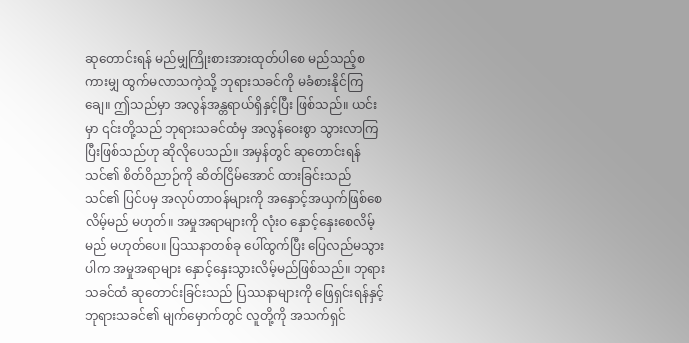ဆုတောင်းရန် မည်မျှကြိုးစားအားထုတ်ပါစေ မည်သည့်စကားမျှ ထွက်မလာသကဲ့သို့ ဘုရားသခင်ကို မခံစားနိုင်ကြချေ။ ဤသည်မှာ အလွန်အန္တရာယ်ရှိနှင့်ပြီး ဖြစ်သည်။ ယင်းမှာ ၎င်းတို့သည် ဘုရားသခင်ထံမှ အလွန်ဝေးစွာ သွားလာကြပြီးဖြစ်သည်ဟု ဆိုလိုပေသည်။ အမှန်တွင် ဆုတောင်းရန် သင်၏ စိတ်ဝိညာဉ်ကို ဆိတ်ငြိမ်အောင် ထားခြင်းသည် သင်၏ ပြင်ပမှ အလုပ်တာဝန်များကို အနှောင့်အယှက်ဖြစ်စေလိမ့်မည် မဟုတ်။ အမှုအရာများကို လုံးဝ နှောင့်နှေးစေလိမ့်မည် မဟုတ်ပေ။ ပြဿနာတစ်ခု ပေါ်ထွက်ပြီး ပြေလည်မသွားပါက အမှုအရာများ နှောင့်နှေးသွားလိမ့်မည်ဖြစ်သည်။ ဘုရားသခင်ထံ ဆုတောင်းခြင်းသည် ပြဿနာများကို ဖြေရှင်းရန်နှင့် ဘုရားသခင်၏ မျက်မှောက်တွင် လူတို့ကို အသက်ရှင်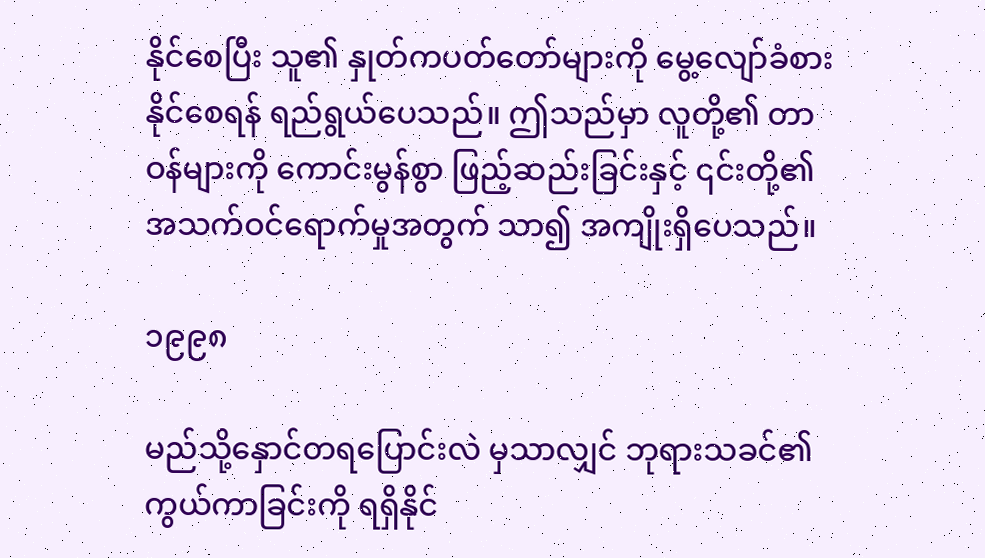နိုင်စေပြီး သူ၏ နှုတ်ကပတ်တော်များကို မွေ့လျော်ခံစားနိုင်စေရန် ရည်ရွယ်ပေသည်။ ဤသည်မှာ လူတို့၏ တာဝန်များကို ကောင်းမွန်စွာ ဖြည့်ဆည်းခြင်းနှင့် ၎င်းတို့၏ အသက်ဝင်ရောက်မှုအတွက် သာ၍ အကျိုးရှိပေသည်။

၁၉၉၈

မည်သို့နှောင်တရပြောင်းလဲ မှသာလျှင် ဘုရားသခင်၏ ကွယ်ကာခြင်းကို ရရှိနိုင်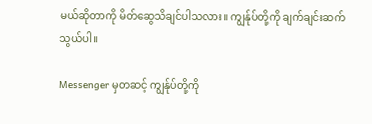မယ်ဆိုတာကို မိတ်ဆွေသိချင်ပါသလား။ ကျွန်ုပ်တို့ကို ချက်ချင်းဆက်သွယ်ပါ။

Messenger မှတဆင့် ကျွန်ုပ်တို့ကို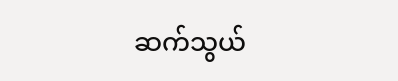ဆက်သွယ်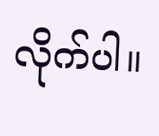လိုက်ပါ။